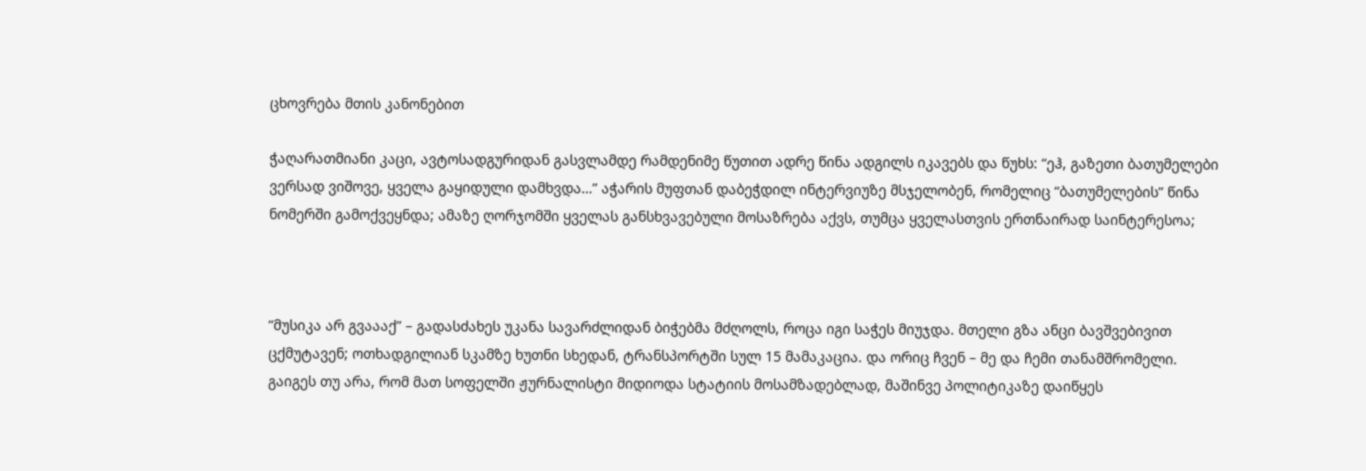ცხოვრება მთის კანონებით

ჭაღარათმიანი კაცი, ავტოსადგურიდან გასვლამდე რამდენიმე წუთით ადრე წინა ადგილს იკავებს და წუხს: “ეჰ, გაზეთი ბათუმელები  ვერსად ვიშოვე, ყველა გაყიდული დამხვდა…” აჭარის მუფთან დაბეჭდილ ინტერვიუზე მსჯელობენ, რომელიც “ბათუმელების” წინა ნომერში გამოქვეყნდა; ამაზე ღორჯომში ყველას განსხვავებული მოსაზრება აქვს, თუმცა ყველასთვის ერთნაირად საინტერესოა;



“მუსიკა არ გვაააქ” – გადასძახეს უკანა სავარძლიდან ბიჭებმა მძღოლს, როცა იგი საჭეს მიუჯდა. მთელი გზა ანცი ბავშვებივით ცქმუტავენ; ოთხადგილიან სკამზე ხუთნი სხედან, ტრანსპორტში სულ 15 მამაკაცია. და ორიც ჩვენ – მე და ჩემი თანამშრომელი.
გაიგეს თუ არა, რომ მათ სოფელში ჟურნალისტი მიდიოდა სტატიის მოსამზადებლად, მაშინვე პოლიტიკაზე დაიწყეს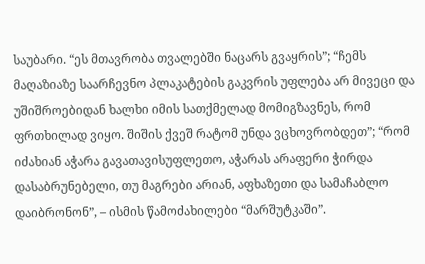საუბარი. “ეს მთავრობა თვალებში ნაცარს გვაყრის”; “ჩემს მაღაზიაზე საარჩევნო პლაკატების გაკვრის უფლება არ მივეცი და უშიშროებიდან ხალხი იმის სათქმელად მომიგზავნეს, რომ ფრთხილად ვიყო. შიშის ქვეშ რატომ უნდა ვცხოვრობდეთ”; “რომ იძახიან აჭარა გავათავისუფლეთო, აჭარას არაფერი ჭირდა დასაბრუნებელი, თუ მაგრები არიან, აფხაზეთი და სამაჩაბლო დაიბრონონ”, – ისმის წამოძახილები “მარშუტკაში”.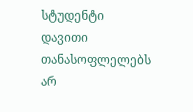სტუდენტი დავითი თანასოფლელებს არ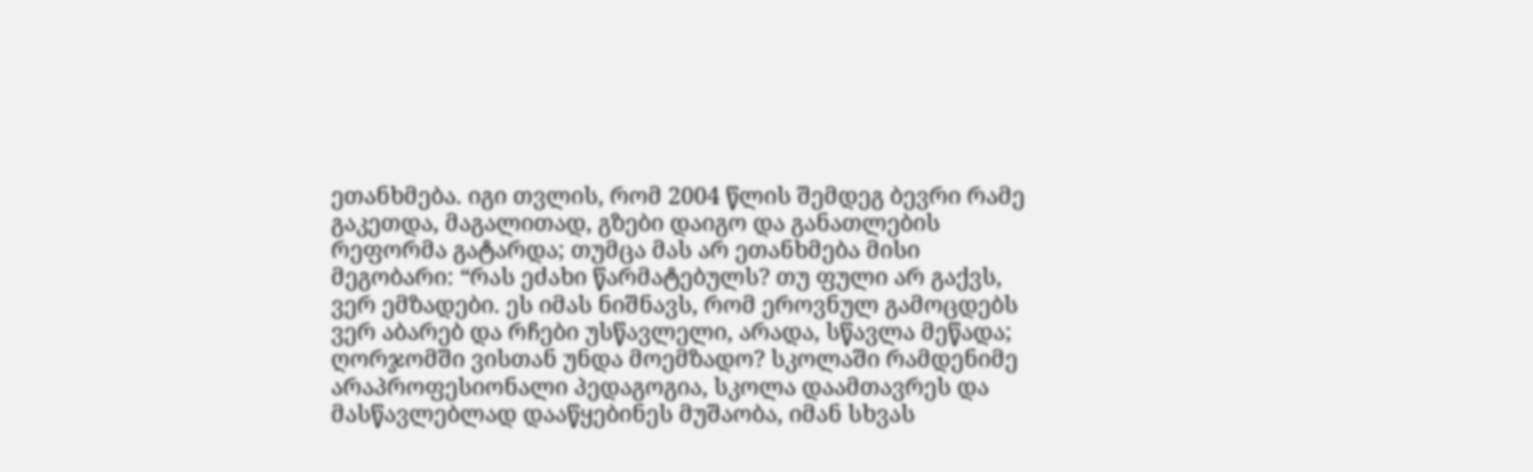ეთანხმება. იგი თვლის, რომ 2004 წლის შემდეგ ბევრი რამე გაკეთდა, მაგალითად, გზები დაიგო და განათლების რეფორმა გატარდა; თუმცა მას არ ეთანხმება მისი მეგობარი: “რას ეძახი წარმატებულს? თუ ფული არ გაქვს, ვერ ემზადები. ეს იმას ნიშნავს, რომ ეროვნულ გამოცდებს ვერ აბარებ და რჩები უსწავლელი, არადა, სწავლა მეწადა; ღორჯომში ვისთან უნდა მოემზადო? სკოლაში რამდენიმე არაპროფესიონალი პედაგოგია, სკოლა დაამთავრეს და მასწავლებლად დააწყებინეს მუშაობა, იმან სხვას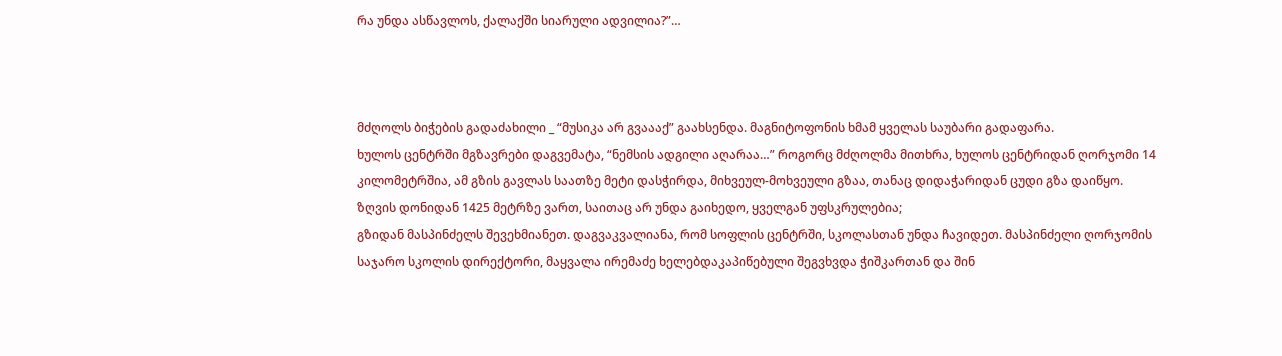რა უნდა ასწავლოს, ქალაქში სიარული ადვილია?”…



მძღოლს ბიჭების გადაძახილი _ “მუსიკა არ გვაააქ” გაახსენდა. მაგნიტოფონის ხმამ ყველას საუბარი გადაფარა.
ხულოს ცენტრში მგზავრები დაგვემატა, “ნემსის ადგილი აღარაა…” როგორც მძღოლმა მითხრა, ხულოს ცენტრიდან ღორჯომი 14 კილომეტრშია, ამ გზის გავლას საათზე მეტი დასჭირდა, მიხვეულ-მოხვეული გზაა, თანაც დიდაჭარიდან ცუდი გზა დაიწყო. ზღვის დონიდან 1425 მეტრზე ვართ, საითაც არ უნდა გაიხედო, ყველგან უფსკრულებია;
გზიდან მასპინძელს შევეხმიანეთ. დაგვაკვალიანა, რომ სოფლის ცენტრში, სკოლასთან უნდა ჩავიდეთ. მასპინძელი ღორჯომის საჯარო სკოლის დირექტორი, მაყვალა ირემაძე ხელებდაკაპიწებული შეგვხვდა ჭიშკართან და შინ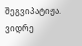შეგვიპატიჟა. ვიდრე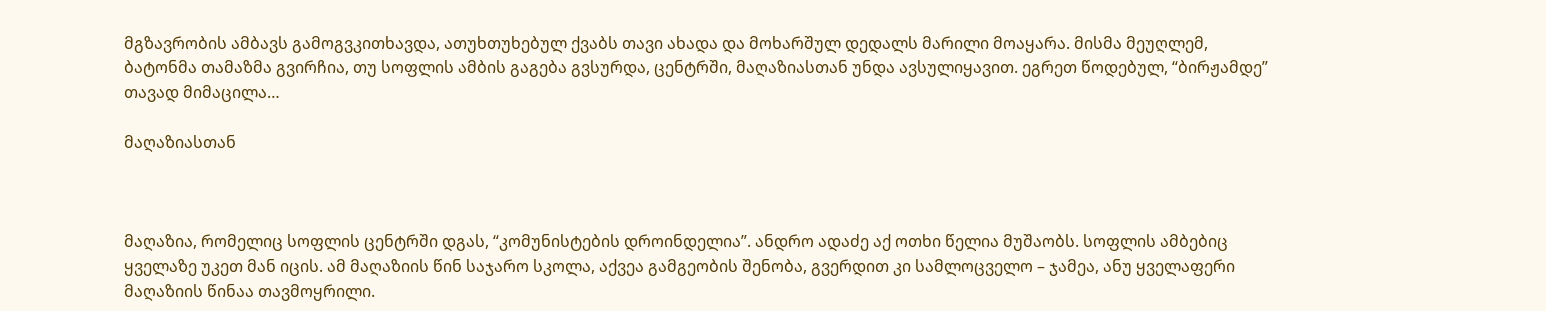მგზავრობის ამბავს გამოგვკითხავდა, ათუხთუხებულ ქვაბს თავი ახადა და მოხარშულ დედალს მარილი მოაყარა. მისმა მეუღლემ, ბატონმა თამაზმა გვირჩია, თუ სოფლის ამბის გაგება გვსურდა, ცენტრში, მაღაზიასთან უნდა ავსულიყავით. ეგრეთ წოდებულ, “ბირჟამდე” თავად მიმაცილა…

მაღაზიასთან



მაღაზია, რომელიც სოფლის ცენტრში დგას, “კომუნისტების დროინდელია”. ანდრო ადაძე აქ ოთხი წელია მუშაობს. სოფლის ამბებიც ყველაზე უკეთ მან იცის. ამ მაღაზიის წინ საჯარო სკოლა, აქვეა გამგეობის შენობა, გვერდით კი სამლოცველო – ჯამეა, ანუ ყველაფერი მაღაზიის წინაა თავმოყრილი.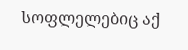სოფლელებიც აქ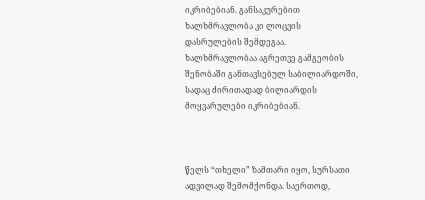იკრიბებიან. განსაკურებით ხალხმრავლობა კი ლოცვის დასრულების შემდეგაა. ხალხმრავლობაა აგრეთვე გამგეობის შენობაში განთავსებულ საბილიარდოში, სადაც ძირითადად ბილიარდის მოყვარულები იკრიბებიან.



წელს “თხელი” ზამთარი იყო, სურსათი ადვილად შემომქონდა. საერთოდ,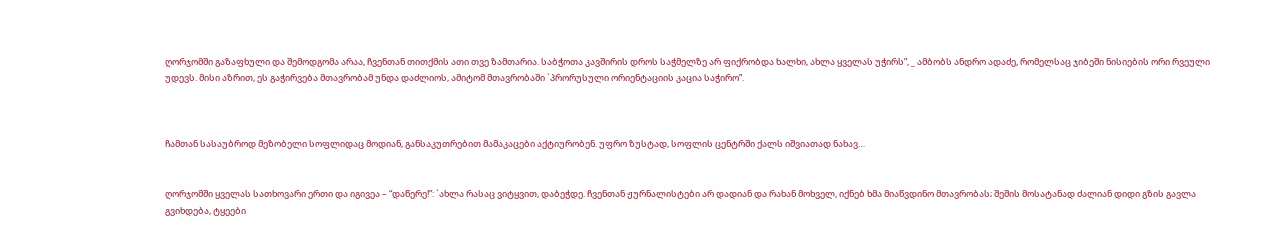ღორჯომში გაზაფხული და შემოდგომა არაა, ჩვენთან თითქმის ათი თვე ზამთარია. საბჭოთა კავშირის დროს საჭმელზე არ ფიქრობდა ხალხი, ახლა ყველას უჭირს”, _ ამბობს ანდრო ადაძე, რომელსაც ჯიბეში ნისიების ორი რვეული უდევს. მისი აზრით, ეს გაჭირვება მთავრობამ უნდა დაძლიოს, ამიტომ მთავრობაში `პრორუსული ორიენტაციის კაცია საჭირო”.



ჩამთან სასაუბროდ მეზობელი სოფლიდაც მოდიან, განსაკუთრებით მამაკაცები აქტიურობენ. უფრო ზუსტად, სოფლის ცენტრში ქალს იშვიათად ნახავ…


ღორჯომში ყველას სათხოვარი ერთი და იგივეა – “დაწერე!”: `ახლა რასაც ვიტყვით, დაბეჭდე. ჩვენთან ჟურნალისტები არ დადიან და რახან მოხველ, იქნებ ხმა მიაწვდინო მთავრობას; შეშის მოსატანად ძალიან დიდი გზის გავლა გვიხდება, ტყეები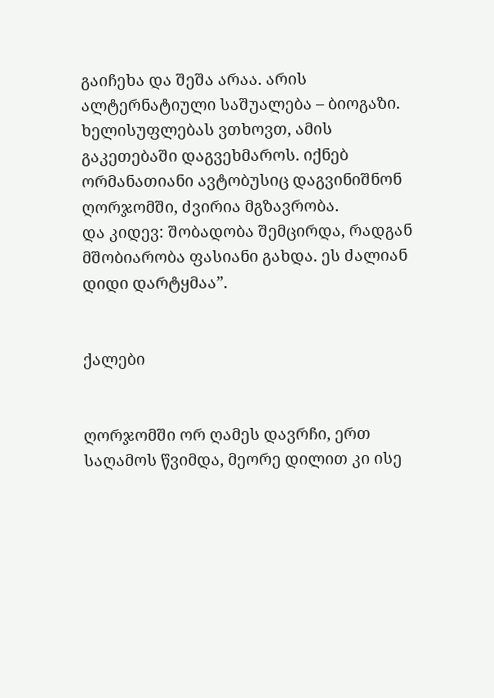გაიჩეხა და შეშა არაა. არის ალტერნატიული საშუალება – ბიოგაზი. ხელისუფლებას ვთხოვთ, ამის გაკეთებაში დაგვეხმაროს. იქნებ ორმანათიანი ავტობუსიც დაგვინიშნონ ღორჯომში, ძვირია მგზავრობა.
და კიდევ: შობადობა შემცირდა, რადგან მშობიარობა ფასიანი გახდა. ეს ძალიან დიდი დარტყმაა”.


ქალები


ღორჯომში ორ ღამეს დავრჩი, ერთ საღამოს წვიმდა, მეორე დილით კი ისე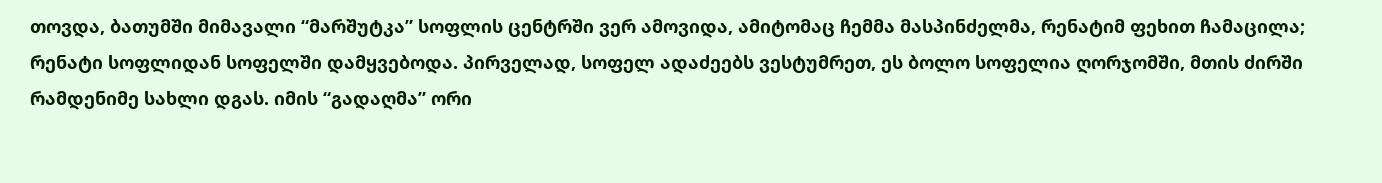თოვდა, ბათუმში მიმავალი “მარშუტკა” სოფლის ცენტრში ვერ ამოვიდა, ამიტომაც ჩემმა მასპინძელმა, რენატიმ ფეხით ჩამაცილა; რენატი სოფლიდან სოფელში დამყვებოდა. პირველად, სოფელ ადაძეებს ვესტუმრეთ, ეს ბოლო სოფელია ღორჯომში, მთის ძირში რამდენიმე სახლი დგას. იმის “გადაღმა” ორი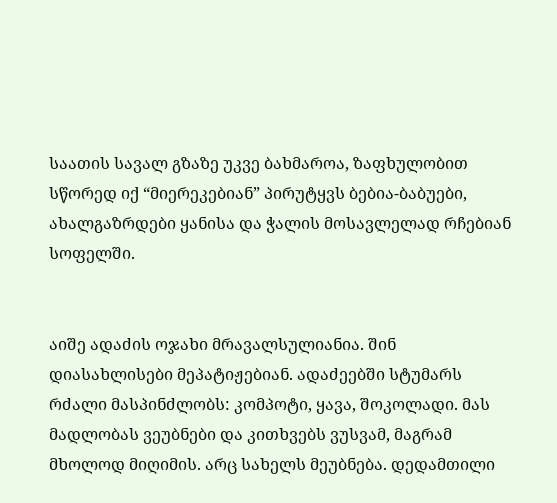საათის სავალ გზაზე უკვე ბახმაროა, ზაფხულობით სწორედ იქ “მიერეკებიან” პირუტყვს ბებია-ბაბუები, ახალგაზრდები ყანისა და ჭალის მოსავლელად რჩებიან სოფელში.


აიშე ადაძის ოჯახი მრავალსულიანია. შინ დიასახლისები მეპატიჟებიან. ადაძეებში სტუმარს რძალი მასპინძლობს: კომპოტი, ყავა, შოკოლადი. მას მადლობას ვეუბნები და კითხვებს ვუსვამ, მაგრამ მხოლოდ მიღიმის. არც სახელს მეუბნება. დედამთილი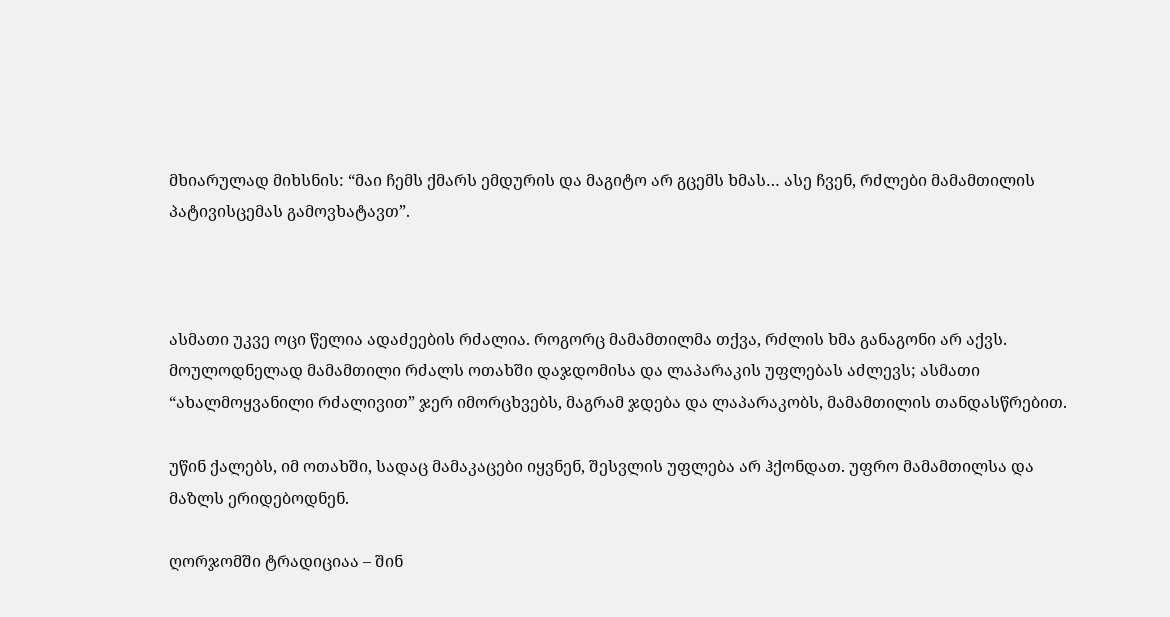მხიარულად მიხსნის: “მაი ჩემს ქმარს ემდურის და მაგიტო არ გცემს ხმას… ასე ჩვენ, რძლები მამამთილის პატივისცემას გამოვხატავთ”.



ასმათი უკვე ოცი წელია ადაძეების რძალია. როგორც მამამთილმა თქვა, რძლის ხმა განაგონი არ აქვს. მოულოდნელად მამამთილი რძალს ოთახში დაჯდომისა და ლაპარაკის უფლებას აძლევს; ასმათი “ახალმოყვანილი რძალივით” ჯერ იმორცხვებს, მაგრამ ჯდება და ლაპარაკობს, მამამთილის თანდასწრებით.

უწინ ქალებს, იმ ოთახში, სადაც მამაკაცები იყვნენ, შესვლის უფლება არ ჰქონდათ. უფრო მამამთილსა და მაზლს ერიდებოდნენ.

ღორჯომში ტრადიციაა – შინ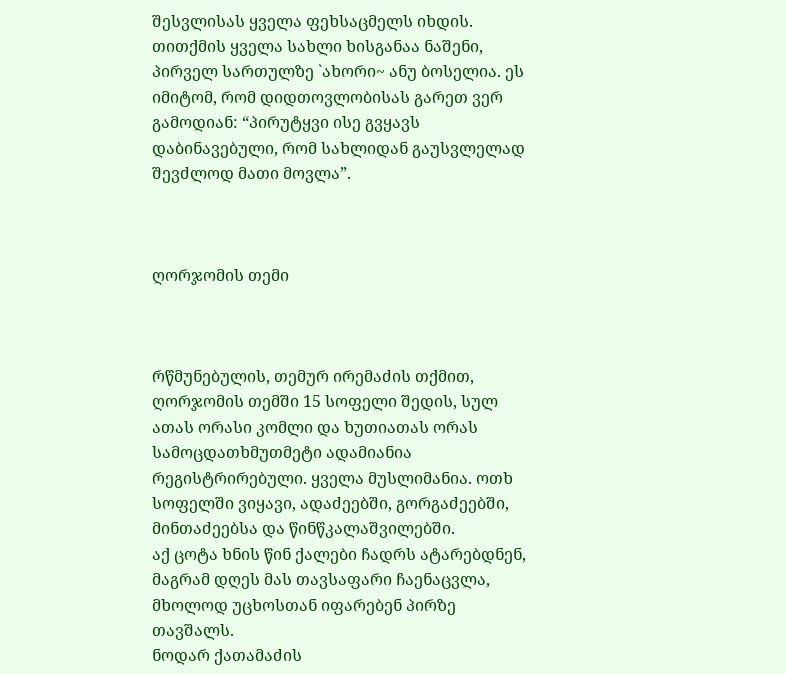შესვლისას ყველა ფეხსაცმელს იხდის. თითქმის ყველა სახლი ხისგანაა ნაშენი, პირველ სართულზე `ახორი~ ანუ ბოსელია. ეს იმიტომ, რომ დიდთოვლობისას გარეთ ვერ გამოდიან: “პირუტყვი ისე გვყავს დაბინავებული, რომ სახლიდან გაუსვლელად შევძლოდ მათი მოვლა”.



ღორჯომის თემი



რწმუნებულის, თემურ ირემაძის თქმით, ღორჯომის თემში 15 სოფელი შედის, სულ ათას ორასი კომლი და ხუთიათას ორას სამოცდათხმუთმეტი ადამიანია რეგისტრირებული. ყველა მუსლიმანია. ოთხ სოფელში ვიყავი, ადაძეებში, გორგაძეებში, მინთაძეებსა და წინწკალაშვილებში.
აქ ცოტა ხნის წინ ქალები ჩადრს ატარებდნენ, მაგრამ დღეს მას თავსაფარი ჩაენაცვლა, მხოლოდ უცხოსთან იფარებენ პირზე თავშალს.
ნოდარ ქათამაძის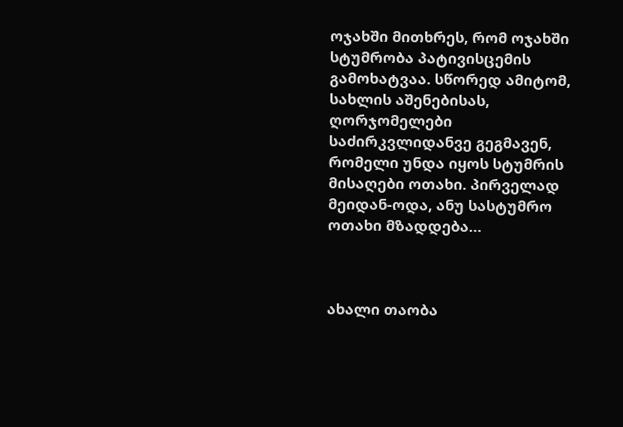ოჯახში მითხრეს, რომ ოჯახში სტუმრობა პატივისცემის გამოხატვაა. სწორედ ამიტომ, სახლის აშენებისას, ღორჯომელები საძირკვლიდანვე გეგმავენ, რომელი უნდა იყოს სტუმრის მისაღები ოთახი. პირველად მეიდან-ოდა, ანუ სასტუმრო ოთახი მზადდება…



ახალი თაობა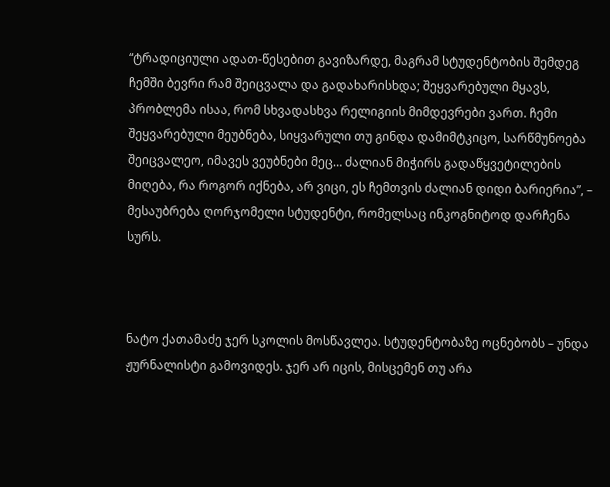“ტრადიციული ადათ-წესებით გავიზარდე, მაგრამ სტუდენტობის შემდეგ ჩემში ბევრი რამ შეიცვალა და გადახარისხდა; შეყვარებული მყავს, პრობლემა ისაა, რომ სხვადასხვა რელიგიის მიმდევრები ვართ. ჩემი შეყვარებული მეუბნება, სიყვარული თუ გინდა დამიმტკიცო, სარწმუნოება შეიცვალეო, იმავეს ვეუბნები მეც… ძალიან მიჭირს გადაწყვეტილების მიღება, რა როგორ იქნება, არ ვიცი, ეს ჩემთვის ძალიან დიდი ბარიერია”, – მესაუბრება ღორჯომელი სტუდენტი, რომელსაც ინკოგნიტოდ დარჩენა სურს.



ნატო ქათამაძე ჯერ სკოლის მოსწავლეა. სტუდენტობაზე ოცნებობს – უნდა ჟურნალისტი გამოვიდეს. ჯერ არ იცის, მისცემენ თუ არა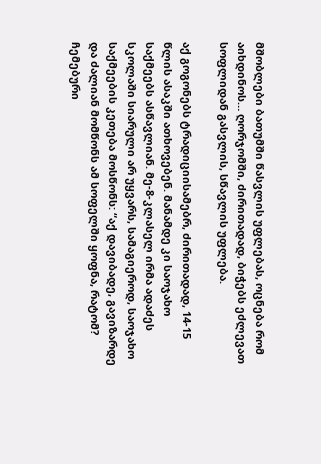მშობლები ბათუმში წასვლის უფლებას, ოცნება რომ აიხდინოს… ღორჯომში, ძირითადად, ბიჭებს ეძლევათ სოფლიდან გასვლის, სწავლის უფლება.

აქ გოგონებს ტრადიციისამებრ, ძირითადად, 14-15 წლის ასაკში ათხოვებენ. მანამდე კი საოჯახო საქმეებს ასწავლიან. მე-8-კლასელ ირმა ადაძეს სკოლაში სიარული არ უყვარს, სამაგიეროდ, საოჯახო საქმეების კეთება მოსწონს: “აქ დავიბადე, გავიზარდე და ძალიან მომწონს ამ სოფელში ყოფნა, რატომ? ჩემებური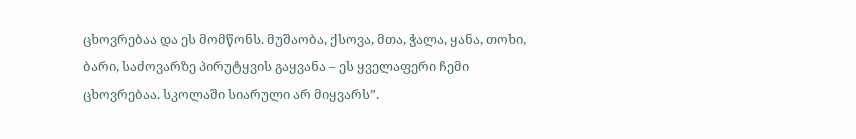ცხოვრებაა და ეს მომწონს. მუშაობა, ქსოვა, მთა, ჭალა, ყანა, თოხი, ბარი, საძოვარზე პირუტყვის გაყვანა – ეს ყველაფერი ჩემი ცხოვრებაა. სკოლაში სიარული არ მიყვარს”.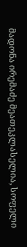მადონა ირემაძე მეათეკლასელია, სოფელი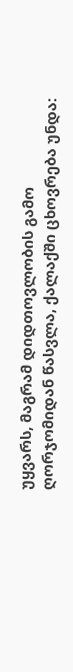უყვარს, მაგრამ დიდთოვლობის გამო ღორჯომიდან წასვლა, ქალაქში ცხოვრება უნდა: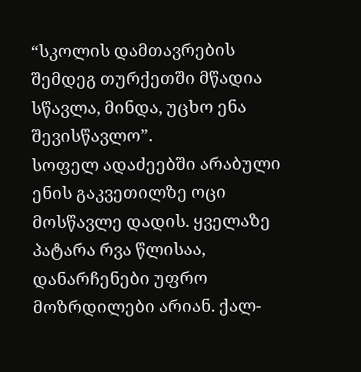“სკოლის დამთავრების შემდეგ თურქეთში მწადია სწავლა, მინდა, უცხო ენა შევისწავლო”.
სოფელ ადაძეებში არაბული ენის გაკვეთილზე ოცი მოსწავლე დადის. ყველაზე პატარა რვა წლისაა, დანარჩენები უფრო მოზრდილები არიან. ქალ-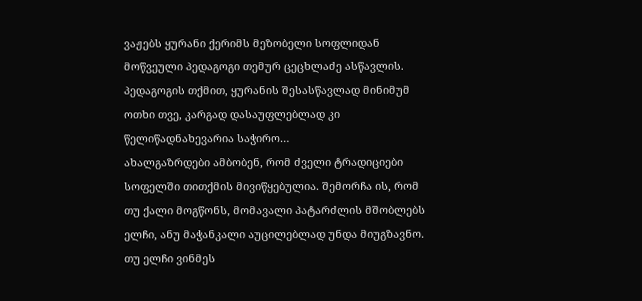ვაჟებს ყურანი ქერიმს მეზობელი სოფლიდან მოწვეული პედაგოგი თემურ ცეცხლაძე ასწავლის. პედაგოგის თქმით, ყურანის შესასწავლად მინიმუმ ოთხი თვე, კარგად დასაუფლებლად კი წელიწადნახევარია საჭირო…
ახალგაზრდები ამბობენ, რომ ძველი ტრადიციები სოფელში თითქმის მივიწყებულია. შემორჩა ის, რომ თუ ქალი მოგწონს, მომავალი პატარძლის მშობლებს ელჩი, ანუ მაჭანკალი აუცილებლად უნდა მიუგზავნო. თუ ელჩი ვინმეს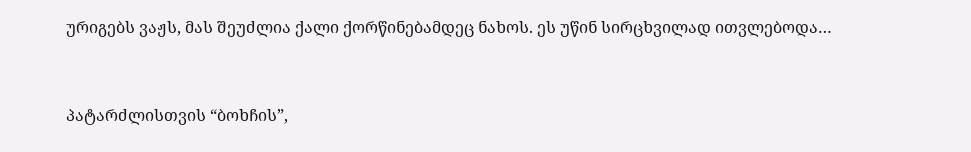ურიგებს ვაჟს, მას შეუძლია ქალი ქორწინებამდეც ნახოს. ეს უწინ სირცხვილად ითვლებოდა…



პატარძლისთვის “ბოხჩის”,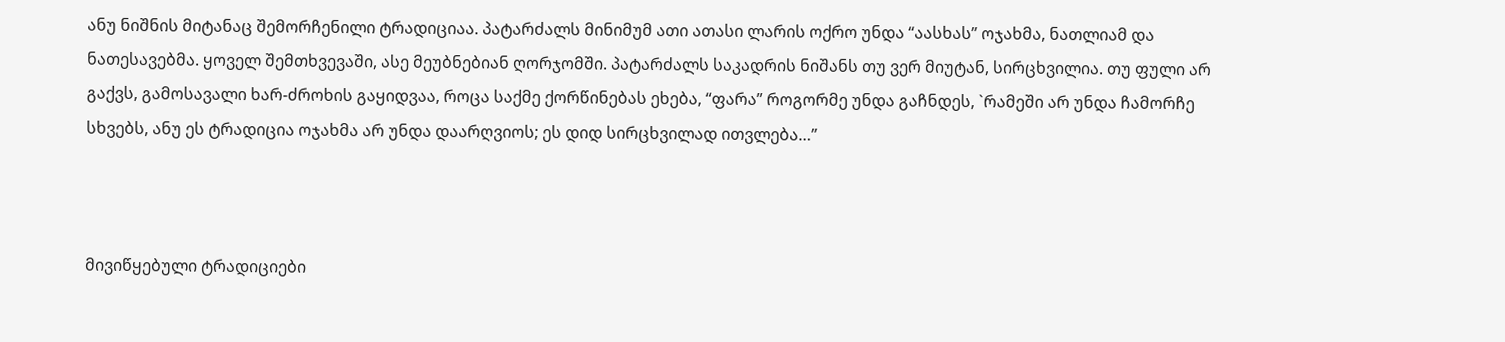ანუ ნიშნის მიტანაც შემორჩენილი ტრადიციაა. პატარძალს მინიმუმ ათი ათასი ლარის ოქრო უნდა “აასხას” ოჯახმა, ნათლიამ და ნათესავებმა. ყოველ შემთხვევაში, ასე მეუბნებიან ღორჯომში. პატარძალს საკადრის ნიშანს თუ ვერ მიუტან, სირცხვილია. თუ ფული არ გაქვს, გამოსავალი ხარ-ძროხის გაყიდვაა, როცა საქმე ქორწინებას ეხება, “ფარა” როგორმე უნდა გაჩნდეს, `რამეში არ უნდა ჩამორჩე სხვებს, ანუ ეს ტრადიცია ოჯახმა არ უნდა დაარღვიოს; ეს დიდ სირცხვილად ითვლება…”



მივიწყებული ტრადიციები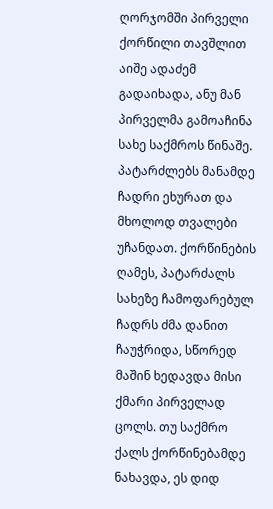ღორჯომში პირველი ქორწილი თავშლით აიშე ადაძემ გადაიხადა, ანუ მან პირველმა გამოაჩინა სახე საქმროს წინაშე. პატარძლებს მანამდე ჩადრი ეხურათ და მხოლოდ თვალები უჩანდათ. ქორწინების ღამეს, პატარძალს სახეზე ჩამოფარებულ ჩადრს ძმა დანით ჩაუჭრიდა, სწორედ მაშინ ხედავდა მისი ქმარი პირველად ცოლს. თუ საქმრო ქალს ქორწინებამდე ნახავდა, ეს დიდ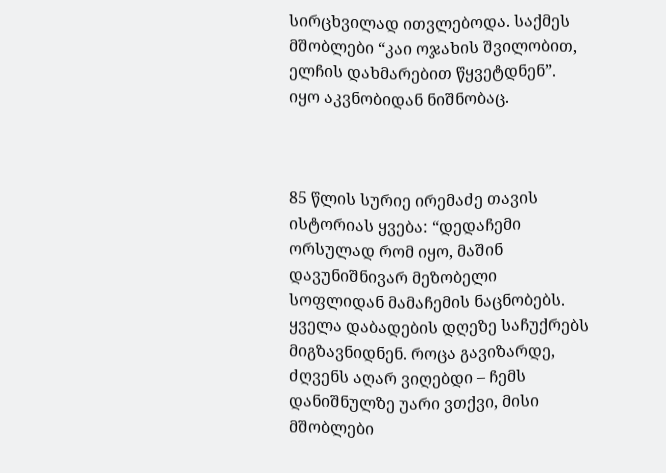სირცხვილად ითვლებოდა. საქმეს მშობლები “კაი ოჯახის შვილობით, ელჩის დახმარებით წყვეტდნენ”. იყო აკვნობიდან ნიშნობაც.



85 წლის სურიე ირემაძე თავის ისტორიას ყვება: “დედაჩემი ორსულად რომ იყო, მაშინ დავუნიშნივარ მეზობელი სოფლიდან მამაჩემის ნაცნობებს. ყველა დაბადების დღეზე საჩუქრებს მიგზავნიდნენ. როცა გავიზარდე, ძღვენს აღარ ვიღებდი – ჩემს დანიშნულზე უარი ვთქვი, მისი მშობლები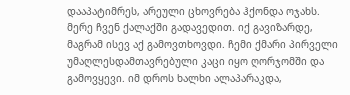დააპატიმრეს, არეული ცხოვრება ჰქონდა ოჯახს.
მერე ჩვენ ქალაქში გადავედით. იქ გავიზარდე, მაგრამ ისევ აქ გამოვთხოვდი. ჩემი ქმარი პირველი უმაღლესდამთავრებული კაცი იყო ღორჯომში და გამოვყევი. იმ დროს ხალხი ალაპარაკდა,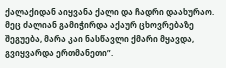ქალაქიდან აიყვანა ქალი და ჩადრი დაახურაო. მეც ძალიან გამიჭირდა აქაურ ცხოვრებაზე შეგუება, მარა კაი ნასწავლი ქმარი მყავდა, გვიყვარდა ერთმანეთი”.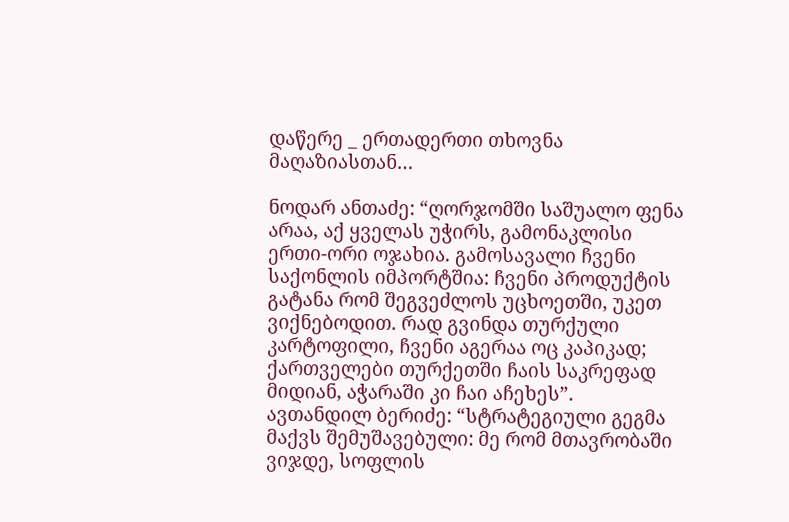დაწერე _ ერთადერთი თხოვნა მაღაზიასთან…

ნოდარ ანთაძე: “ღორჯომში საშუალო ფენა არაა, აქ ყველას უჭირს, გამონაკლისი ერთი-ორი ოჯახია. გამოსავალი ჩვენი საქონლის იმპორტშია: ჩვენი პროდუქტის გატანა რომ შეგვეძლოს უცხოეთში, უკეთ ვიქნებოდით. რად გვინდა თურქული კარტოფილი, ჩვენი აგერაა ოც კაპიკად; ქართველები თურქეთში ჩაის საკრეფად მიდიან, აჭარაში კი ჩაი აჩეხეს”.
ავთანდილ ბერიძე: “სტრატეგიული გეგმა მაქვს შემუშავებული: მე რომ მთავრობაში ვიჯდე, სოფლის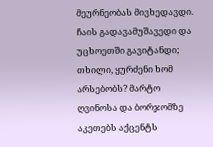მეურნეობას მივხედავდი. ჩაის გადავამუშავედი და უცხოეთში გავიტანდი; თხილი, ყურძენი ხომ არსებობს? მარტო ღვინოსა და ბორჯომზე აკეთებს აქცენტს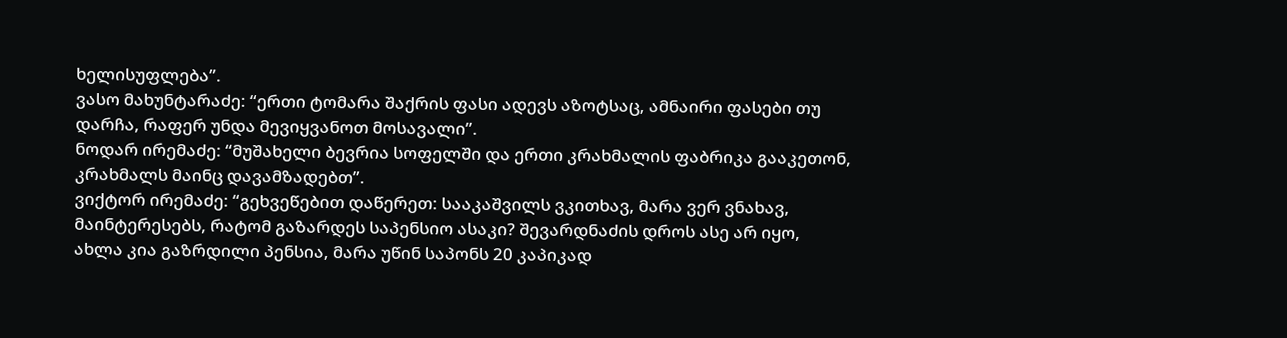ხელისუფლება”.
ვასო მახუნტარაძე: “ერთი ტომარა შაქრის ფასი ადევს აზოტსაც, ამნაირი ფასები თუ დარჩა, რაფერ უნდა მევიყვანოთ მოსავალი”.
ნოდარ ირემაძე: “მუშახელი ბევრია სოფელში და ერთი კრახმალის ფაბრიკა გააკეთონ, კრახმალს მაინც დავამზადებთ”.
ვიქტორ ირემაძე: “გეხვეწებით დაწერეთ: სააკაშვილს ვკითხავ, მარა ვერ ვნახავ, მაინტერესებს, რატომ გაზარდეს საპენსიო ასაკი? შევარდნაძის დროს ასე არ იყო, ახლა კია გაზრდილი პენსია, მარა უწინ საპონს 20 კაპიკად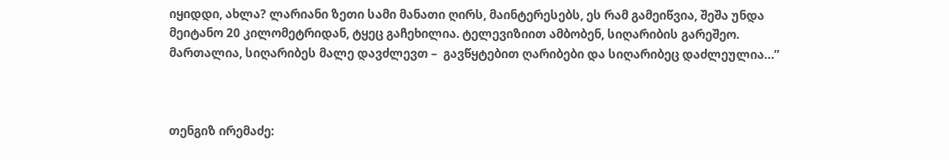იყიდდი, ახლა? ლარიანი ზეთი სამი მანათი ღირს, მაინტერესებს, ეს რამ გამეიწვია, შეშა უნდა მეიტანო 20 კილომეტრიდან, ტყეც გაჩეხილია. ტელევიზიით ამბობენ, სიღარიბის გარეშეო. მართალია, სიღარიბეს მალე დავძლევთ –  გავწყტებით ღარიბები და სიღარიბეც დაძლეულია…”



თენგიზ ირემაძე: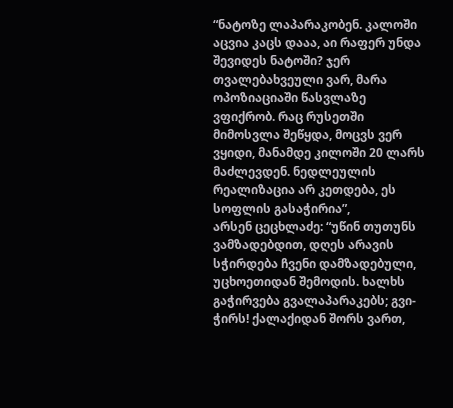“ნატოზე ლაპარაკობენ. კალოში აცვია კაცს დააა, აი რაფერ უნდა შევიდეს ნატოში? ჯერ თვალებახვეული ვარ, მარა ოპოზიაციაში წასვლაზე ვფიქრობ. რაც რუსეთში მიმოსვლა შეწყდა, მოცვს ვერ ვყიდი, მანამდე კილოში 20 ლარს მაძლევდენ. ნედლეულის რეალიზაცია არ კეთდება, ეს სოფლის გასაჭირია”,
არსენ ცეცხლაძე: “უწინ თუთუნს ვამზადებდით, დღეს არავის სჭირდება ჩვენი დამზადებული, უცხოეთიდან შემოდის. ხალხს გაჭირვება გვალაპარაკებს; გვი-ჭირს! ქალაქიდან შორს ვართ,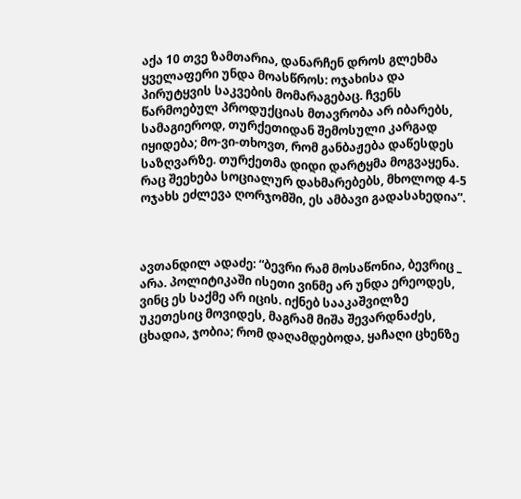აქა 10 თვე ზამთარია, დანარჩენ დროს გლეხმა ყველაფერი უნდა მოასწროს: ოჯახისა და პირუტყვის საკვების მომარაგებაც. ჩვენს წარმოებულ პროდუქციას მთავრობა არ იბარებს, სამაგიეროდ, თურქეთიდან შემოსული კარგად იყიდება; მო-ვი-თხოვთ, რომ განბაჟება დაწესდეს საზღვარზე. თურქეთმა დიდი დარტყმა მოგვაყენა. რაც შეეხება სოციალურ დახმარებებს, მხოლოდ 4-5 ოჯახს ეძლევა ღორჯომში, ეს ამბავი გადასახედია”.



ავთანდილ ადაძე: “ბევრი რამ მოსაწონია, ბევრიც _ არა. პოლიტიკაში ისეთი ვინმე არ უნდა ერეოდეს, ვინც ეს საქმე არ იცის. იქნებ სააკაშვილზე უკეთესიც მოვიდეს, მაგრამ მიშა შევარდნაძეს, ცხადია, ჯობია; რომ დაღამდებოდა, ყაჩაღი ცხენზე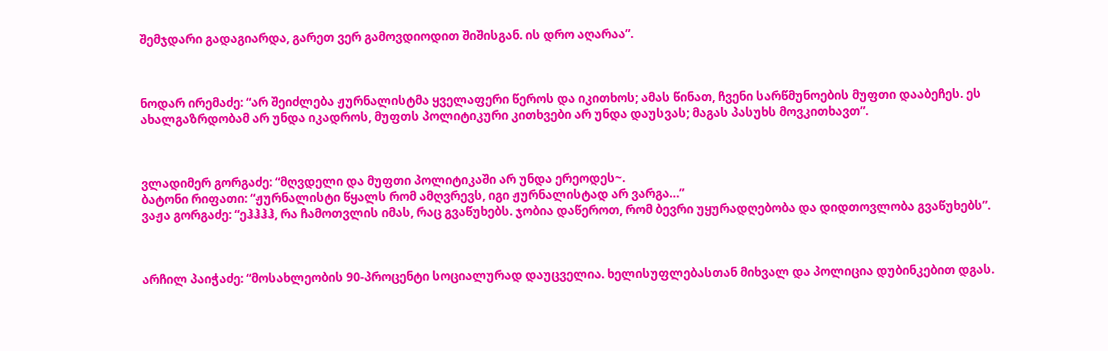შემჯდარი გადაგიარდა, გარეთ ვერ გამოვდიოდით შიშისგან. ის დრო აღარაა”.



ნოდარ ირემაძე: “არ შეიძლება ჟურნალისტმა ყველაფერი წეროს და იკითხოს; ამას წინათ, ჩვენი სარწმუნოების მუფთი დააბეჩეს. ეს ახალგაზრდობამ არ უნდა იკადროს, მუფთს პოლიტიკური კითხვები არ უნდა დაუსვას; მაგას პასუხს მოვკითხავთ”.



ვლადიმერ გორგაძე: “მღვდელი და მუფთი პოლიტიკაში არ უნდა ერეოდეს~.
ბატონი რიფათი: “ჟურნალისტი წყალს რომ ამღვრევს, იგი ჟურნალისტად არ ვარგა…”
ვაჟა გორგაძე: “ეჰჰჰჰ, რა ჩამოთვლის იმას, რაც გვაწუხებს. ჯობია დაწეროთ, რომ ბევრი უყურადღებობა და დიდთოვლობა გვაწუხებს”.



არჩილ პაიჭაძე: “მოსახლეობის 90-პროცენტი სოციალურად დაუცველია. ხელისუფლებასთან მიხვალ და პოლიცია დუბინკებით დგას.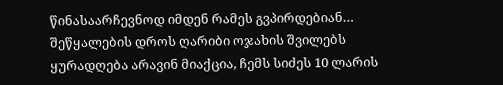წინასაარჩევნოდ იმდენ რამეს გვპირდებიან… შეწყალების დროს ღარიბი ოჯახის შვილებს ყურადღება არავინ მიაქცია, ჩემს სიძეს 10 ლარის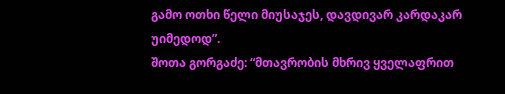გამო ოთხი წელი მიუსაჯეს, დავდივარ კარდაკარ უიმედოდ”.
შოთა გორგაძე: “მთავრობის მხრივ ყველაფრით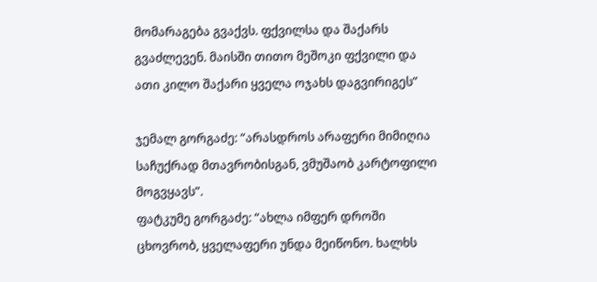მომარაგება გვაქვს. ფქვილსა და შაქარს გვაძლევენ. მაისში თითო მეშოკი ფქვილი და ათი კილო შაქარი ყველა ოჯახს დაგვირიგეს”

ჯემალ გორგაძე: “არასდროს არაფერი მიმიღია საჩუქრად მთავრობისგან, ვმუშაობ კარტოფილი მოგვყავს”.
ფატკუმე გორგაძე: “ახლა იმფერ დროში ცხოვრობ, ყველაფერი უნდა მეიწონო. ხალხს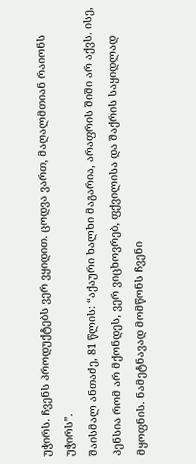უჭირს. ჩვენს პროდუქტებს ვერ ვყიდით. ცოდვა ვართ, მაღალმთიან რაიონს უჭირს”.
შაისმალ ანთაძე, 81 წლის: “აქაური ხალხი მაგარია, არაფრის შიში არ აქვს. ისე, პენსია რომ არ მქონდეს, ვერ ვიცხოვრებ, ფქვილისა და შაქრის საყიდლად მყოფნის. ნამეტნავად მომწონს ჩვენი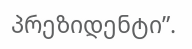პრეზიდენტი”.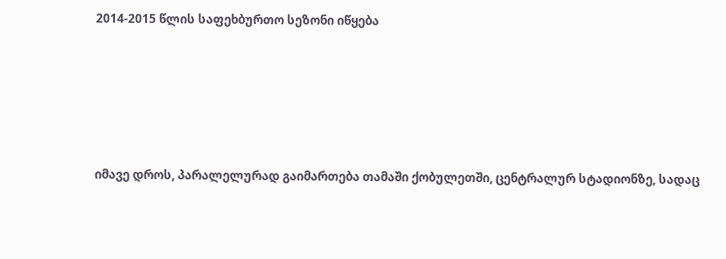2014-2015 წლის საფეხბურთო სეზონი იწყება







იმავე დროს, პარალელურად გაიმართება თამაში ქობულეთში, ცენტრალურ სტადიონზე, სადაც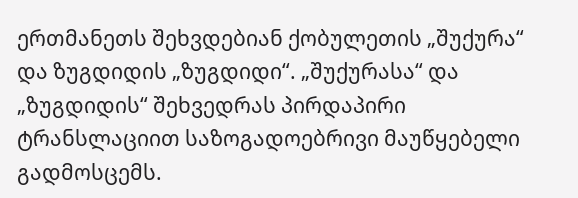ერთმანეთს შეხვდებიან ქობულეთის „შუქურა“  და ზუგდიდის „ზუგდიდი“. „შუქურასა“ და „ზუგდიდის“ შეხვედრას პირდაპირი ტრანსლაციით საზოგადოებრივი მაუწყებელი გადმოსცემს.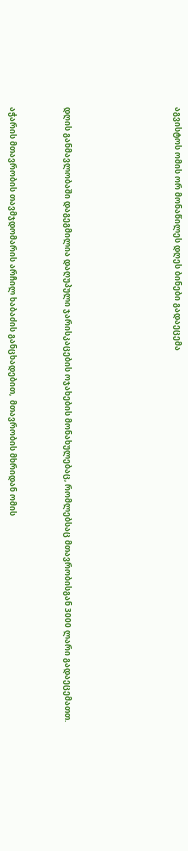აგვისტოს ომის ორ მონაწილეს დღეს ბინები გადაეცემა







დღის განმავლობაში დაგეგმილია დაღუპული ჯარისკაცების ოჯახების მონახულებაც, რომლებსაც მთავრობისგან 3000 ლარი გადაეცემათთ.



აჭარის მთავრობის თავმჯდომარის არჩილ ხაბაძის განცხადებით,  მთავრობის მხრიდან ომის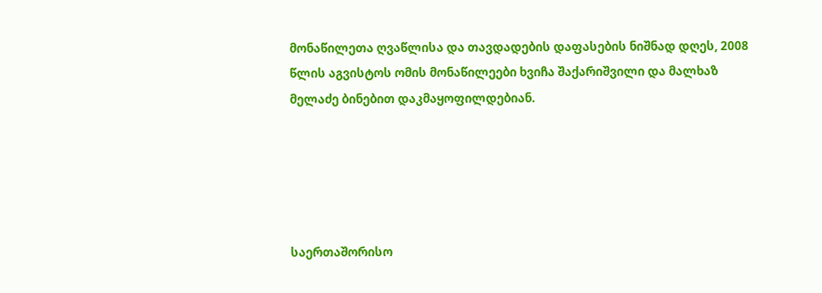მონაწილეთა ღვაწლისა და თავდადების დაფასების ნიშნად დღეს, 2008 წლის აგვისტოს ომის მონაწილეები ხვიჩა შაქარიშვილი და მალხაზ მელაძე ბინებით დაკმაყოფილდებიან.





საერთაშორისო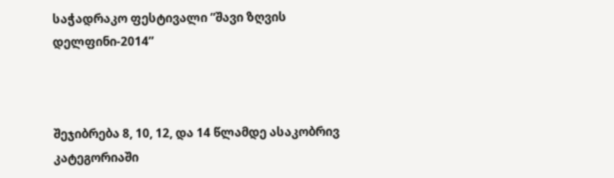საჭადრაკო ფესტივალი ”შავი ზღვის დელფინი-2014”



შეჯიბრება 8, 10, 12, და 14 წლამდე ასაკობრივ კატეგორიაში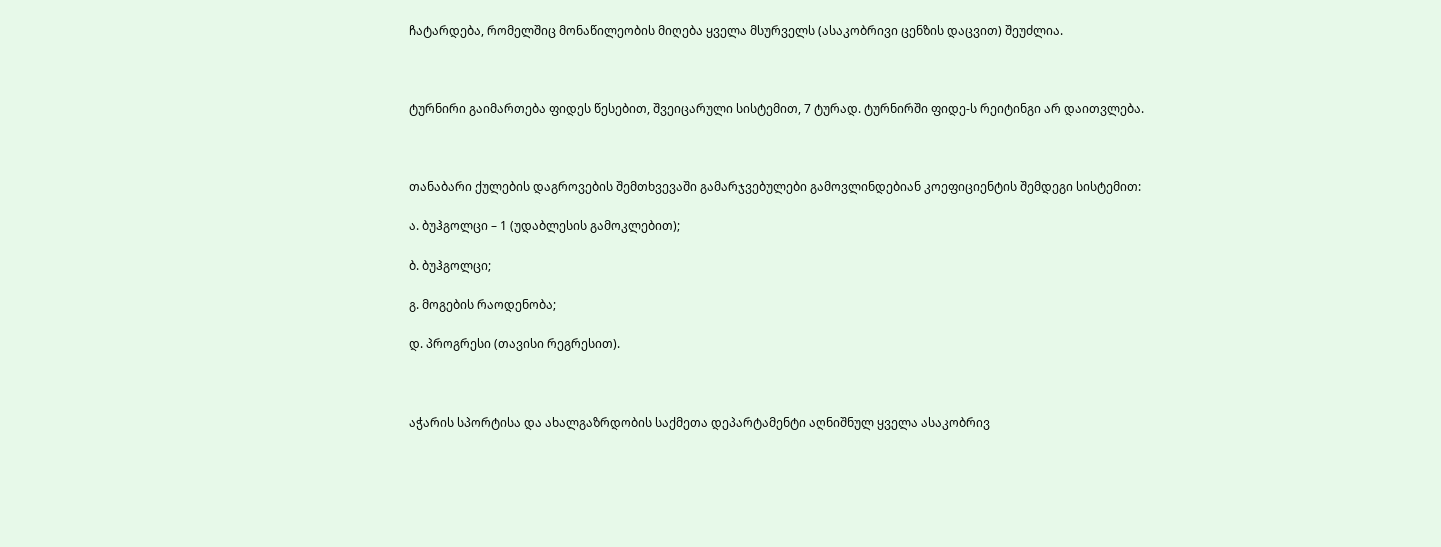ჩატარდება, რომელშიც მონაწილეობის მიღება ყველა მსურველს (ასაკობრივი ცენზის დაცვით) შეუძლია.



ტურნირი გაიმართება ფიდეს წესებით, შვეიცარული სისტემით, 7 ტურად. ტურნირში ფიდე-ს რეიტინგი არ დაითვლება.



თანაბარი ქულების დაგროვების შემთხვევაში გამარჯვებულები გამოვლინდებიან კოეფიციენტის შემდეგი სისტემით:

ა. ბუჰგოლცი – 1 (უდაბლესის გამოკლებით);

ბ. ბუჰგოლცი;

გ. მოგების რაოდენობა;

დ. პროგრესი (თავისი რეგრესით).



აჭარის სპორტისა და ახალგაზრდობის საქმეთა დეპარტამენტი აღნიშნულ ყველა ასაკობრივ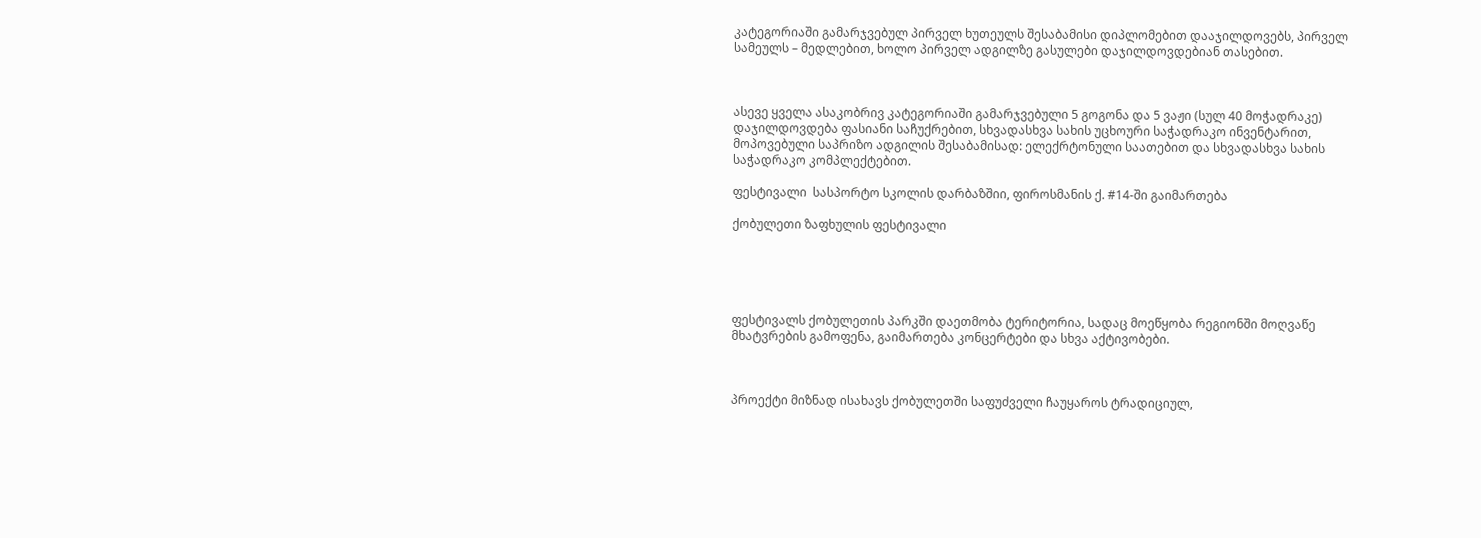კატეგორიაში გამარჯვებულ პირველ ხუთეულს შესაბამისი დიპლომებით დააჯილდოვებს, პირველ სამეულს – მედლებით, ხოლო პირველ ადგილზე გასულები დაჯილდოვდებიან თასებით.



ასევე ყველა ასაკობრივ კატეგორიაში გამარჯვებული 5 გოგონა და 5 ვაჟი (სულ 40 მოჭადრაკე) დაჯილდოვდება ფასიანი საჩუქრებით, სხვადასხვა სახის უცხოური საჭადრაკო ინვენტარით, მოპოვებული საპრიზო ადგილის შესაბამისად: ელექრტონული საათებით და სხვადასხვა სახის საჭადრაკო კომპლექტებით.

ფესტივალი  სასპორტო სკოლის დარბაზშიი, ფიროსმანის ქ. #14-ში გაიმართება

ქობულეთი ზაფხულის ფესტივალი





ფესტივალს ქობულეთის პარკში დაეთმობა ტერიტორია, სადაც მოეწყობა რეგიონში მოღვაწე მხატვრების გამოფენა, გაიმართება კონცერტები და სხვა აქტივობები.



პროექტი მიზნად ისახავს ქობულეთში საფუძველი ჩაუყაროს ტრადიციულ,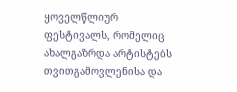ყოველწლიურ ფესტივალს, რომელიც ახალგაზრდა არტისტებს თვითგამოვლენისა და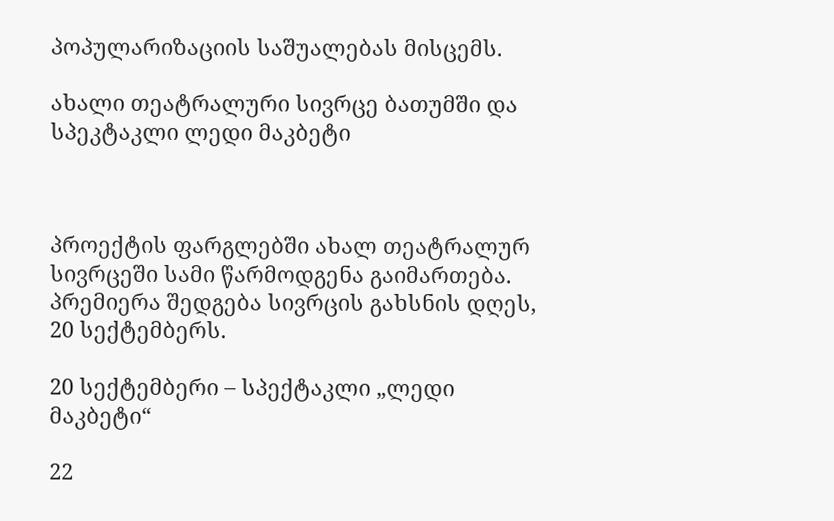პოპულარიზაციის საშუალებას მისცემს.

ახალი თეატრალური სივრცე ბათუმში და სპეკტაკლი ლედი მაკბეტი



პროექტის ფარგლებში ახალ თეატრალურ სივრცეში სამი წარმოდგენა გაიმართება. პრემიერა შედგება სივრცის გახსნის დღეს, 20 სექტემბერს.

20 სექტემბერი – სპექტაკლი „ლედი მაკბეტი“

22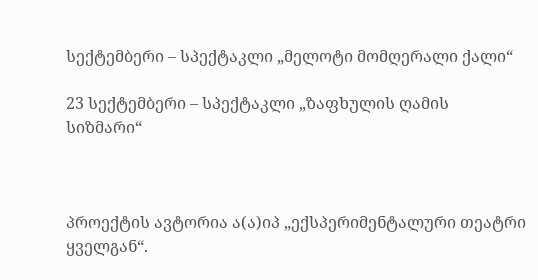სექტემბერი – სპექტაკლი „მელოტი მომღერალი ქალი“

23 სექტემბერი – სპექტაკლი „ზაფხულის ღამის სიზმარი“



პროექტის ავტორია ა(ა)იპ „ექსპერიმენტალური თეატრი ყველგან“.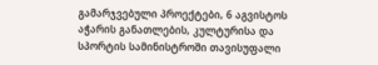გამარჯვებული პროექტები, 6 აგვისტოს აჭარის განათლების, კულტურისა და სპორტის სამინისტროში თავისუფალი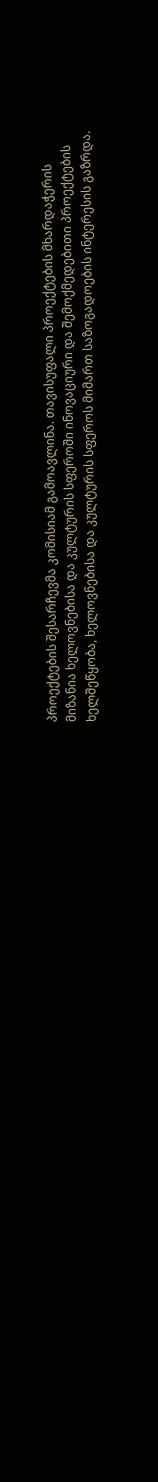პროექტების შესარჩევმა კომისიამ გამოავლინა. თავისუფალი პროექტების მხარდაჭერის მიზანია ხელოვნებისა და კულტურის სფეროში ინოვაციური და შემოქმედებითი პროექტების ხელშეწყობა, ხელოვნებისა და კულტურის სფეროს მიმართ საზოგადოების ინტერესის გაზრდა.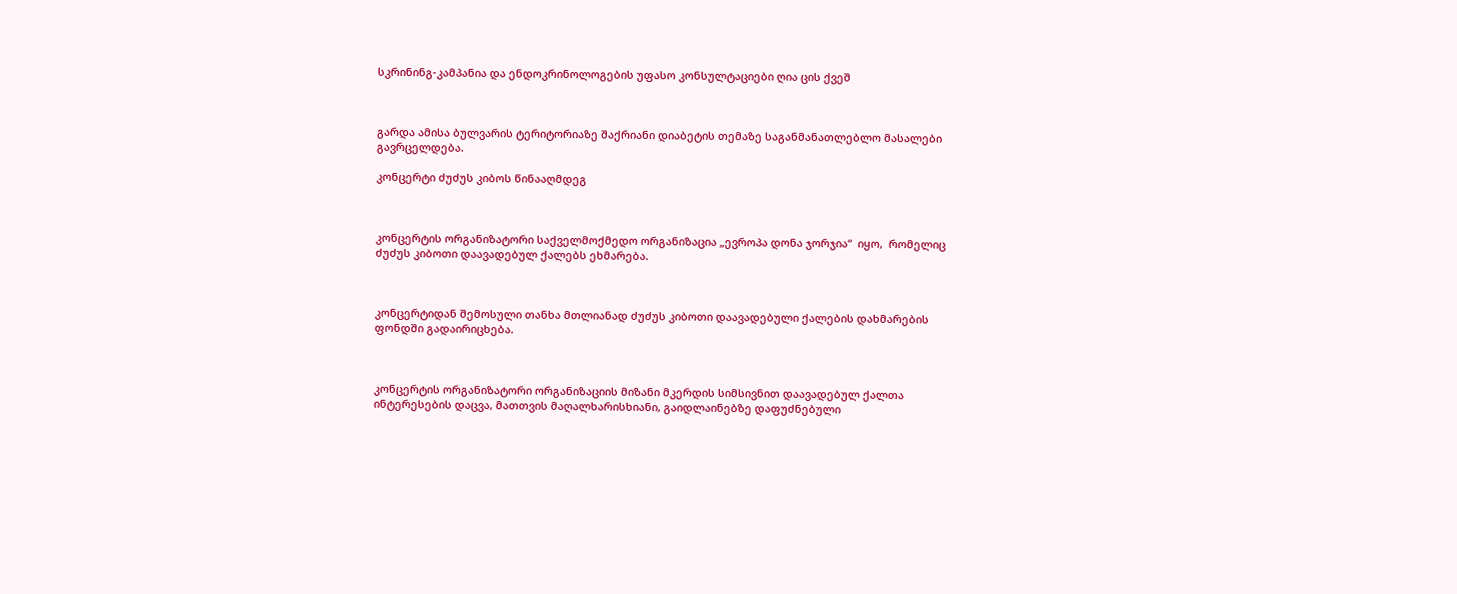სკრინინგ-კამპანია და ენდოკრინოლოგების უფასო კონსულტაციები ღია ცის ქვეშ



გარდა ამისა ბულვარის ტერიტორიაზე შაქრიანი დიაბეტის თემაზე საგანმანათლებლო მასალები გავრცელდება.

კონცერტი ძუძუს კიბოს წინააღმდეგ



კონცერტის ორგანიზატორი საქველმოქმედო ორგანიზაცია „ევროპა დონა ჯორჯია“  იყო,  რომელიც ძუძუს კიბოთი დაავადებულ ქალებს ეხმარება.



კონცერტიდან შემოსული თანხა მთლიანად ძუძუს კიბოთი დაავადებული ქალების დახმარების ფონდში გადაირიცხება.



კონცერტის ორგანიზატორი ორგანიზაციის მიზანი მკერდის სიმსივნით დაავადებულ ქალთა ინტერესების დაცვა, მათთვის მაღალხარისხიანი, გაიდლაინებზე დაფუძნებული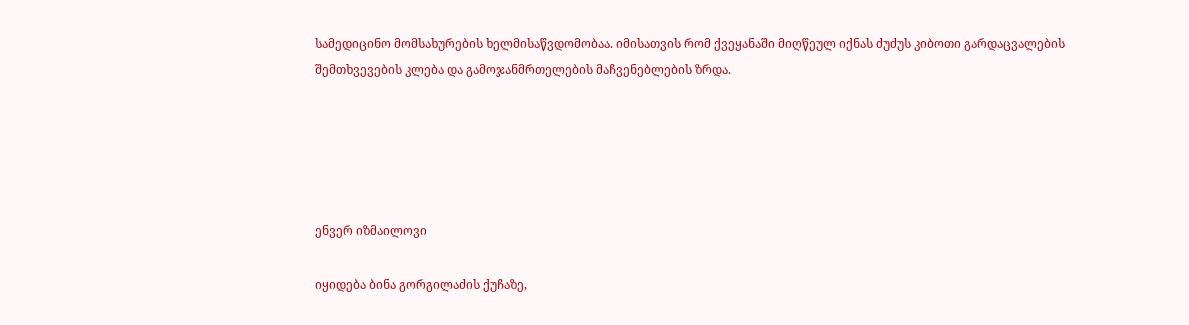სამედიცინო მომსახურების ხელმისაწვდომობაა. იმისათვის რომ ქვეყანაში მიღწეულ იქნას ძუძუს კიბოთი გარდაცვალების შემთხვევების კლება და გამოჯანმრთელების მაჩვენებლების ზრდა.





ენვერ იზმაილოვი

იყიდება ბინა გორგილაძის ქუჩაზე,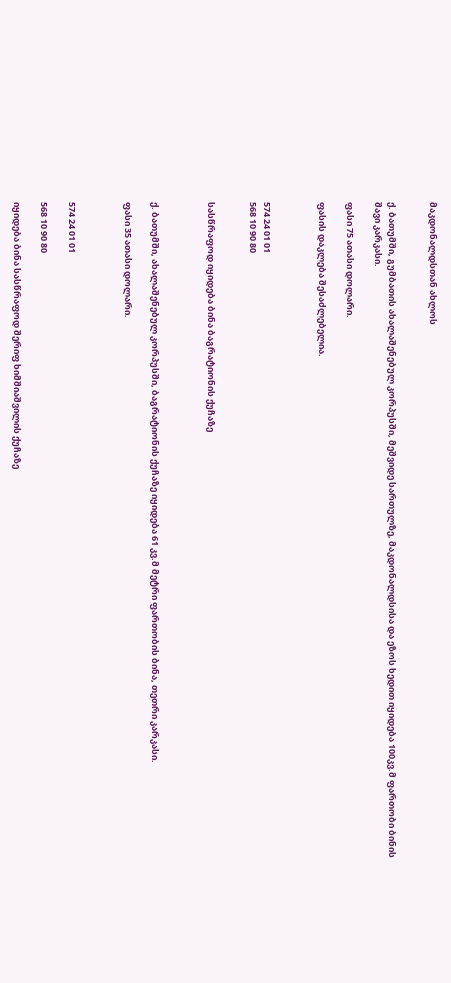მაკდონალდსთან ახლოს


ქ. ბათუმში, გუმბათის ახალაშენებულ კორპუსში, მეშვიდე სართულზე, მაკდონალდსისა და ეზოს ხედით იყიდება 100კვ.მ ფართობი ბინის შავი კარკასი.

ფასი 75 ათასი დოლარი.

ფასის დაკლება შესაძლებელია.



574 24 01 01
568 10 90 80


სასწრაფოდ იყიდება ბინა ბაგრატიონის ქუჩაზე



ქ. ბათუმში, ახალაშენებულ კორპუსში, ბაგრატიონის ქუჩაზე იყიდება 61 კვ.მ მეტრი ფართობის ბინა, თეთრი კარკასი.

ფასი 35 ათასი დოლარი.



574 24 01 01

568 10 90 80

იყიდება ბინა სასწრაფოდ შერიფ ხიმშიაშვილის ქუჩაზე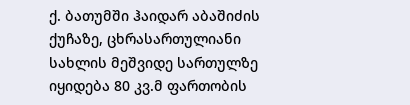ქ. ბათუმში ჰაიდარ აბაშიძის ქუჩაზე, ცხრასართულიანი სახლის მეშვიდე სართულზე იყიდება 80 კვ.მ ფართობის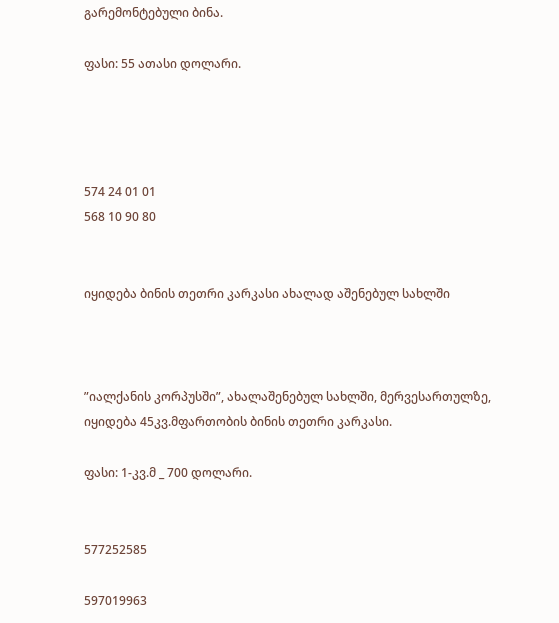გარემონტებული ბინა.

ფასი: 55 ათასი დოლარი.




574 24 01 01
568 10 90 80


იყიდება ბინის თეთრი კარკასი ახალად აშენებულ სახლში



”იალქანის კორპუსში”, ახალაშენებულ სახლში, მერვესართულზე, იყიდება 45კვ.მფართობის ბინის თეთრი კარკასი.

ფასი: 1-კვ.მ _ 700 დოლარი.


577252585

597019963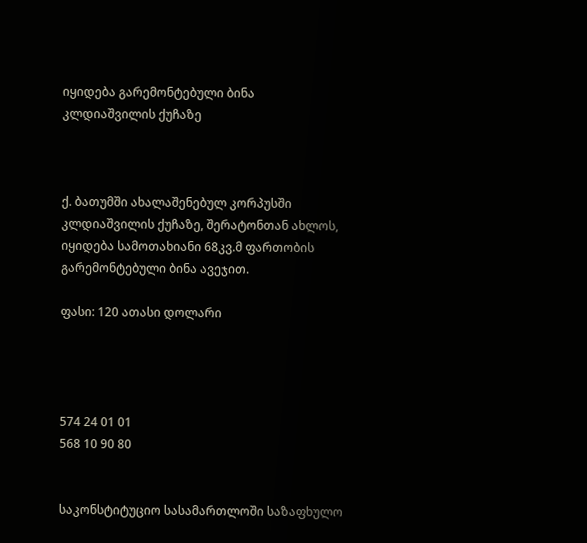იყიდება გარემონტებული ბინა კლდიაშვილის ქუჩაზე



ქ. ბათუმში ახალაშენებულ კორპუსში კლდიაშვილის ქუჩაზე, შერატონთან ახლოს, იყიდება სამოთახიანი 68კვ.მ ფართობის გარემონტებული ბინა ავეჯით.

ფასი: 120 ათასი დოლარი




574 24 01 01
568 10 90 80


საკონსტიტუციო სასამართლოში საზაფხულო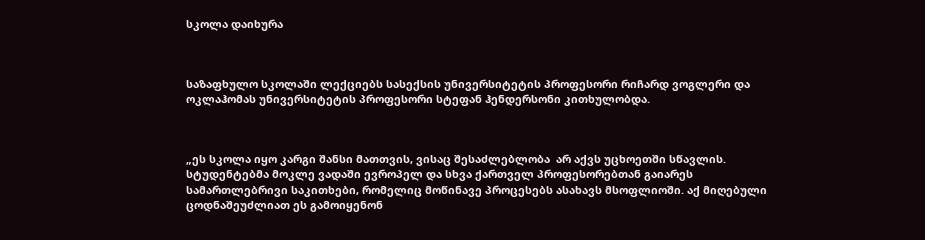სკოლა დაიხურა



საზაფხულო სკოლაში ლექციებს სასექსის უნივერსიტეტის პროფესორი რიჩარდ ვოგლერი და ოკლაჰომას უნივერსიტეტის პროფესორი სტეფან ჰენდერსონი კითხულობდა.



„ეს სკოლა იყო კარგი შანსი მათთვის, ვისაც შესაძლებლობა  არ აქვს უცხოეთში სწავლის. სტუდენტებმა მოკლე ვადაში ევროპელ და სხვა ქართველ პროფესორებთან გაიარეს სამართლებრივი საკითხები, რომელიც მოწინავე პროცესებს ასახავს მსოფლიოში. აქ მიღებული ცოდნაშეუძლიათ ეს გამოიყენონ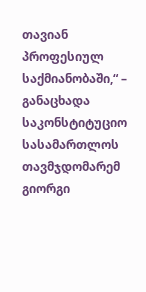თავიან  პროფესიულ საქმიანობაში,“ – განაცხადა საკონსტიტუციო სასამართლოს თავმჯდომარემ გიორგი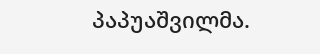პაპუაშვილმა.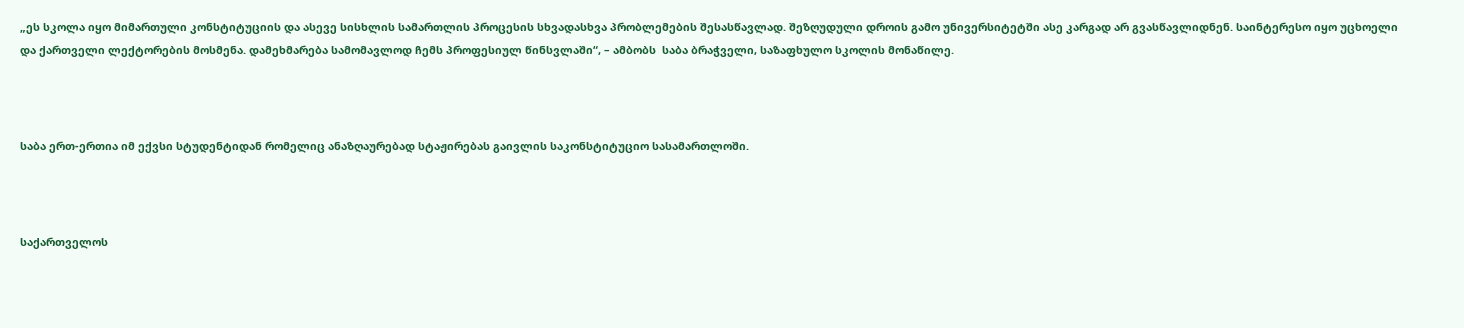„ეს სკოლა იყო მიმართული კონსტიტუციის და ასევე სისხლის სამართლის პროცესის სხვადასხვა პრობლემების შესასწავლად. შეზღუდული დროის გამო უნივერსიტეტში ასე კარგად არ გვასწავლიდნენ. საინტერესო იყო უცხოელი და ქართველი ლექტორების მოსმენა. დამეხმარება სამომავლოდ ჩემს პროფესიულ წინსვლაში“, – ამბობს  საბა ბრაჭველი, საზაფხულო სკოლის მონაწილე.



საბა ერთ-ერთია იმ ექვსი სტუდენტიდან რომელიც ანაზღაურებად სტაჟირებას გაივლის საკონსტიტუციო სასამართლოში.



საქართველოს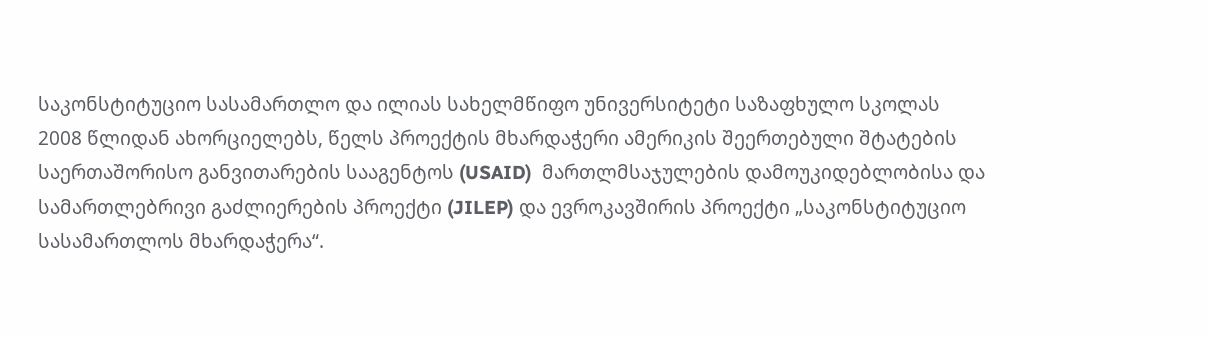საკონსტიტუციო სასამართლო და ილიას სახელმწიფო უნივერსიტეტი საზაფხულო სკოლას 2008 წლიდან ახორციელებს, წელს პროექტის მხარდაჭერი ამერიკის შეერთებული შტატების საერთაშორისო განვითარების სააგენტოს (USAID)  მართლმსაჯულების დამოუკიდებლობისა და სამართლებრივი გაძლიერების პროექტი (JILEP) და ევროკავშირის პროექტი „საკონსტიტუციო სასამართლოს მხარდაჭერა“.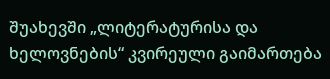შუახევში „ლიტერატურისა და ხელოვნების“ კვირეული გაიმართება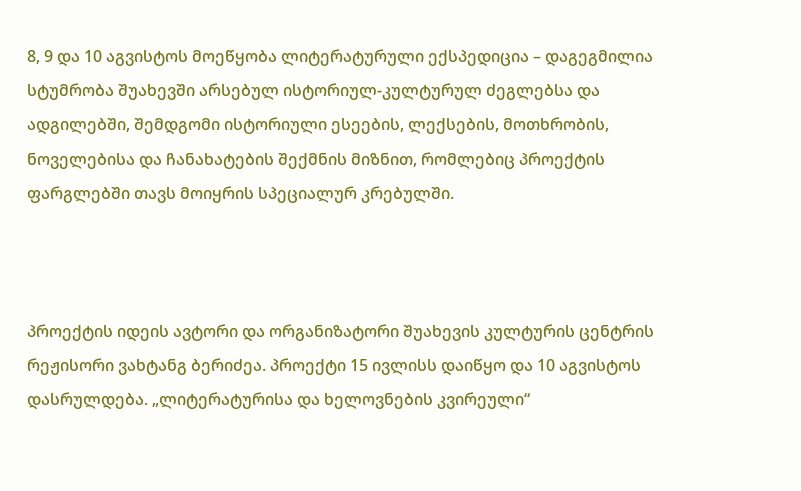8, 9 და 10 აგვისტოს მოეწყობა ლიტერატურული ექსპედიცია – დაგეგმილია სტუმრობა შუახევში არსებულ ისტორიულ-კულტურულ ძეგლებსა და ადგილებში, შემდგომი ისტორიული ესეების, ლექსების, მოთხრობის, ნოველებისა და ჩანახატების შექმნის მიზნით, რომლებიც პროექტის ფარგლებში თავს მოიყრის სპეციალურ კრებულში.



პროექტის იდეის ავტორი და ორგანიზატორი შუახევის კულტურის ცენტრის რეჟისორი ვახტანგ ბერიძეა. პროექტი 15 ივლისს დაიწყო და 10 აგვისტოს დასრულდება. „ლიტერატურისა და ხელოვნების კვირეული“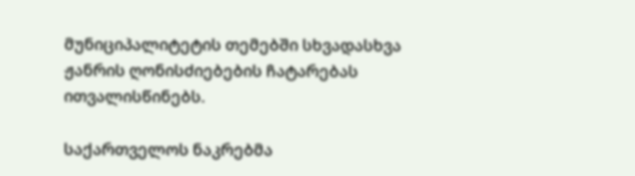მუნიციპალიტეტის თემებში სხვადასხვა ჟანრის ღონისძიებების ჩატარებას ითვალისწინებს.

საქართველოს ნაკრებმა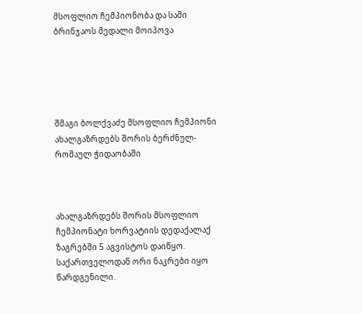მსოფლიო ჩემპიონობა და სამი ბრინჯაოს მედალი მოიპოვა





შმაგი ბოლქვაძე მსოფლიო ჩემპიონი ახალგაზრდებს შორის ბერძნულ-რომაულ ჭიდაობაში



ახალგაზრდებს შორის მსოფლიო ჩემპიონატი ხორვატიის დედაქალაქ ზაგრებში 5 აგვისტოს დაიწყო. საქართველოდან ორი ნაკრები იყო წარდგენილი.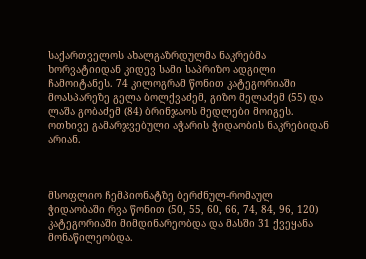საქართველოს ახალგაზრდულმა ნაკრებმა ხორვატიიდან კიდევ სამი საპრიზო ადგილი ჩამოიტანეს. 74 კილოგრამ წონით კატეგორიაში მოასპარეზე გელა ბოლქვაძემ, გიზო მელაძემ (55) და ლაშა გობაძემ (84) ბრინჯაოს მედლები მოიგეს. ოთხივე გამარჯვებული აჭარის ჭიდაობის ნაკრებიდან არიან.



მსოფლიო ჩემპიონატზე ბერძნულ-რომაულ ჭიდაობაში რვა წონით (50, 55, 60, 66, 74, 84, 96, 120) კატეგორიაში მიმდინარეობდა და მასში 31 ქვეყანა მონაწილეობდა.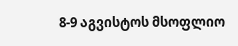8-9 აგვისტოს მსოფლიო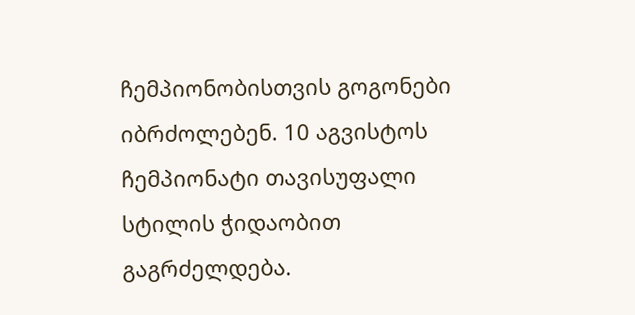ჩემპიონობისთვის გოგონები იბრძოლებენ. 10 აგვისტოს ჩემპიონატი თავისუფალი სტილის ჭიდაობით გაგრძელდება.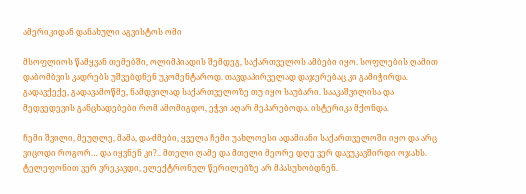ამერიკიდან დანახული აგვისტოს ომი

მსოფლიოს წამყვან თემებში, ოლიმპიადის შემდეგ, საქართველოს ამბები იყო. სოფლების ღამით დაბომბვის კადრებს უშვებდნენ უკომენტაროდ. თავდაპირველად დაჯერებაც კი გამიჭირდა. გადავქექე, გადავამოწმე, ნამდვილად საქართველოზე თუ იყო საუბარი. სააკაშვილისა და მედვედევის განცხადებები რომ ამომიგდო, ეჭვი აღარ მეპარებოდა. ისტერიკა მქონდა.

ჩემი შვილი, მეუღლე, მამა, და-ძმები, ყველა ჩემი უახლოესი ადამიანი საქართველოში იყო და არც ვიცოდი როგორ… და იყვნენ კი?.. მთელი ღამე და მთელი მეორე დღე ვერ დავუკავშირდი ოჯახს. ტელეფონით ვერ ვრეკავდი, ელექტრონულ წერილებზე არ მპასუხობდნენ.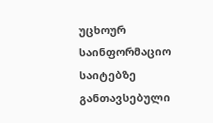უცხოურ საინფორმაციო საიტებზე განთავსებული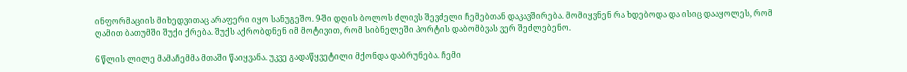ინფორმაციის მიხედვითაც არაფერი იყო სანუგეშო. 9-ში დღის ბოლოს ძლივს შევძელი ჩემებთან დაკავშირება. მომიყვნენ რა ხდებოდა და ისიც დააყოლეს, რომ ღამით ბათუმში შუქი ქრება. შუქს აქრობდნენ იმ მოტივით, რომ სიბნელეში პორტის დაბომბვას ვერ შეძლებენო.

6 წლის ლილე მამაჩემმა მთაში წაიყვანა. უკვე გადაწყვეტილი მქონდა დაბრუნება. ჩემი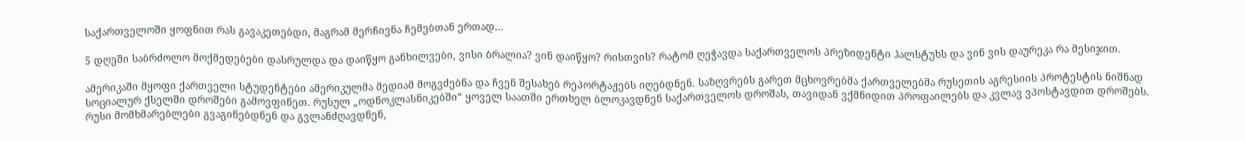საქართველოში ყოფნით რას გავაკეთებდი, მაგრამ მერჩივნა ჩემებთან ერთად…

5 დღეში საბრძოლო მოქმედებები დასრულდა და დაიწყო განხილვები, ვისი ბრალია? ვინ დაიწყო? რისთვის? რატომ ღეჭავდა საქართველოს პრეზიდენტი ჰალსტუხს და ვინ ვის დაურეკა რა მესიჯით.

ამერიკაში მყოფი ქართველი სტუდენტები ამერიკულმა მედიამ მოგვძებნა და ჩვენ შესახებ რეპორტაჟებს იღებდნენ. საზღვრებს გარეთ მცხოვრებმა ქართველებმა რუსეთის აგრესიის პროტესტის ნიშნად სოციალურ ქსელში დროშები გამოვფინეთ. რუსულ „ოდნოკლასნიკებში“ ყოველ საათში ერთხელ ბლოკავდნენ საქართველოს დროშას, თავიდან ვქმნიდით პროფაილებს და კვლავ ვპოსტავდით დროშებს. რუსი მომხმარებლები გვაგინებდნენ და გვლანძღავდნენ,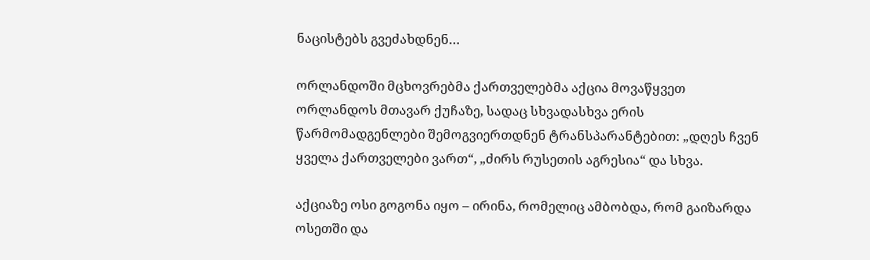ნაცისტებს გვეძახდნენ…

ორლანდოში მცხოვრებმა ქართველებმა აქცია მოვაწყვეთ ორლანდოს მთავარ ქუჩაზე, სადაც სხვადასხვა ერის წარმომადგენლები შემოგვიერთდნენ ტრანსპარანტებით: „დღეს ჩვენ ყველა ქართველები ვართ“, „ძირს რუსეთის აგრესია“ და სხვა.

აქციაზე ოსი გოგონა იყო – ირინა, რომელიც ამბობდა, რომ გაიზარდა ოსეთში და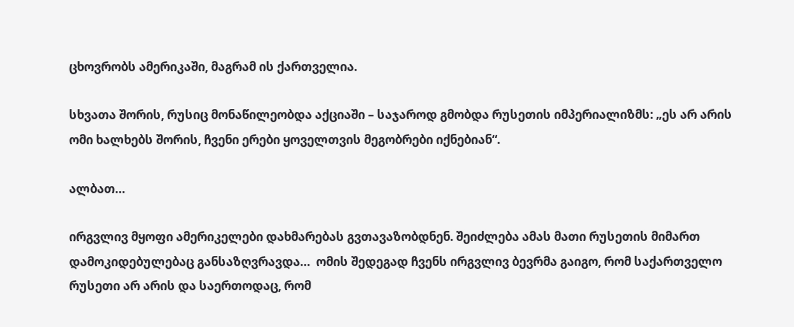ცხოვრობს ამერიკაში, მაგრამ ის ქართველია.

სხვათა შორის, რუსიც მონაწილეობდა აქციაში – საჯაროდ გმობდა რუსეთის იმპერიალიზმს: „ეს არ არის ომი ხალხებს შორის, ჩვენი ერები ყოველთვის მეგობრები იქნებიან“.

ალბათ…

ირგვლივ მყოფი ამერიკელები დახმარებას გვთავაზობდნენ. შეიძლება ამას მათი რუსეთის მიმართ დამოკიდებულებაც განსაზღვრავდა…  ომის შედეგად ჩვენს ირგვლივ ბევრმა გაიგო, რომ საქართველო რუსეთი არ არის და საერთოდაც, რომ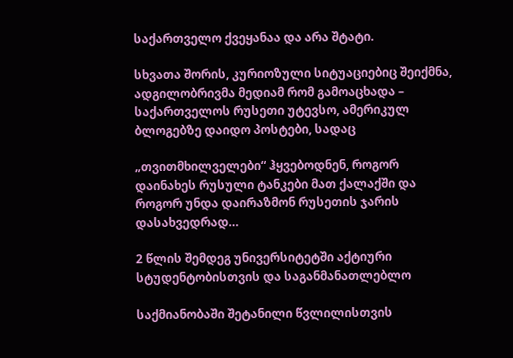საქართველო ქვეყანაა და არა შტატი.

სხვათა შორის, კურიოზული სიტუაციებიც შეიქმნა, ადგილობრივმა მედიამ რომ გამოაცხადა – საქართველოს რუსეთი უტევსო, ამერიკულ ბლოგებზე დაიდო პოსტები, სადაც

„თვითმხილველები“ ჰყვებოდნენ, როგორ დაინახეს რუსული ტანკები მათ ქალაქში და როგორ უნდა დაირაზმონ რუსეთის ჯარის დასახვედრად…

2 წლის შემდეგ უნივერსიტეტში აქტიური სტუდენტობისთვის და საგანმანათლებლო

საქმიანობაში შეტანილი წვლილისთვის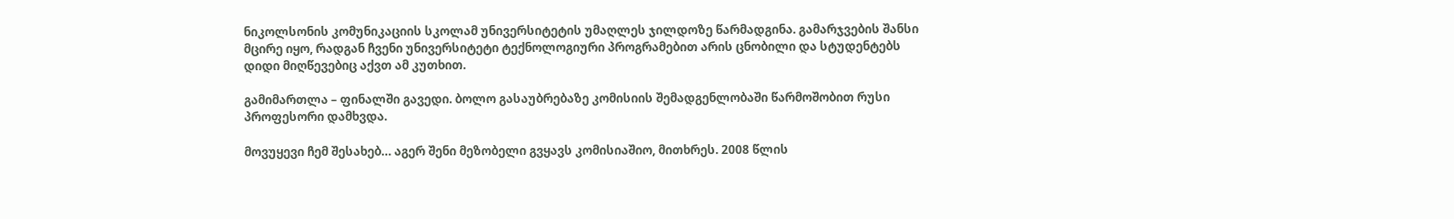ნიკოლსონის კომუნიკაციის სკოლამ უნივერსიტეტის უმაღლეს ჯილდოზე წარმადგინა. გამარჯვების შანსი მცირე იყო, რადგან ჩვენი უნივერსიტეტი ტექნოლოგიური პროგრამებით არის ცნობილი და სტუდენტებს დიდი მიღწევებიც აქვთ ამ კუთხით.

გამიმართლა – ფინალში გავედი. ბოლო გასაუბრებაზე კომისიის შემადგენლობაში წარმოშობით რუსი პროფესორი დამხვდა.

მოვუყევი ჩემ შესახებ… აგერ შენი მეზობელი გვყავს კომისიაშიო, მითხრეს. 2008 წლის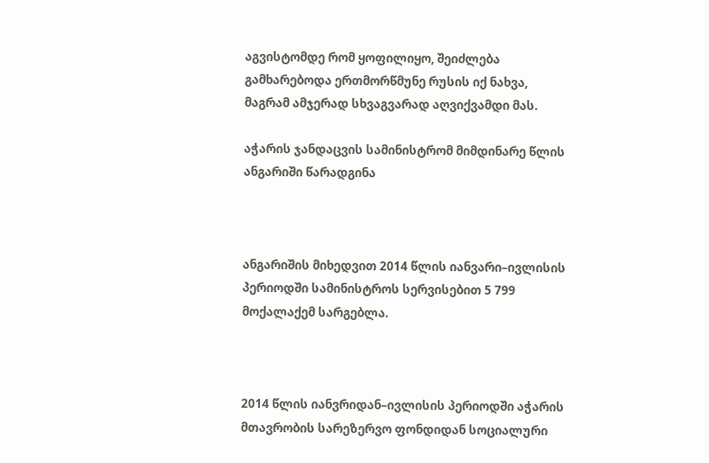აგვისტომდე რომ ყოფილიყო, შეიძლება გამხარებოდა ერთმორწმუნე რუსის იქ ნახვა, მაგრამ ამჯერად სხვაგვარად აღვიქვამდი მას.

აჭარის ჯანდაცვის სამინისტრომ მიმდინარე წლის ანგარიში წარადგინა



ანგარიშის მიხედვით 2014 წლის იანვარი–ივლისის პერიოდში სამინისტროს სერვისებით 5 799 მოქალაქემ სარგებლა.



2014 წლის იანვრიდან–ივლისის პერიოდში აჭარის მთავრობის სარეზერვო ფონდიდან სოციალური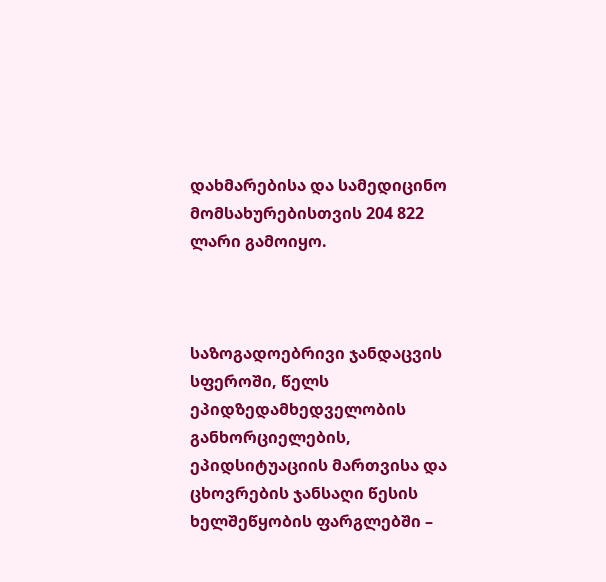დახმარებისა და სამედიცინო მომსახურებისთვის 204 822 ლარი გამოიყო.



საზოგადოებრივი ჯანდაცვის სფეროში, წელს ეპიდზედამხედველობის განხორციელების, ეპიდსიტუაციის მართვისა და ცხოვრების ჯანსაღი წესის ხელშეწყობის ფარგლებში –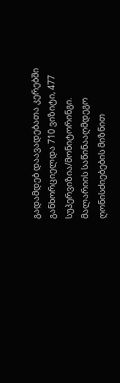გადამდებ დაავადებათა კერებში განხორციელდა 710 ვიზიტი, 477 სუპერვიზია/მონიტორინგი. მალარიის საწინააღმდეგო ღონისძიებების მიზნით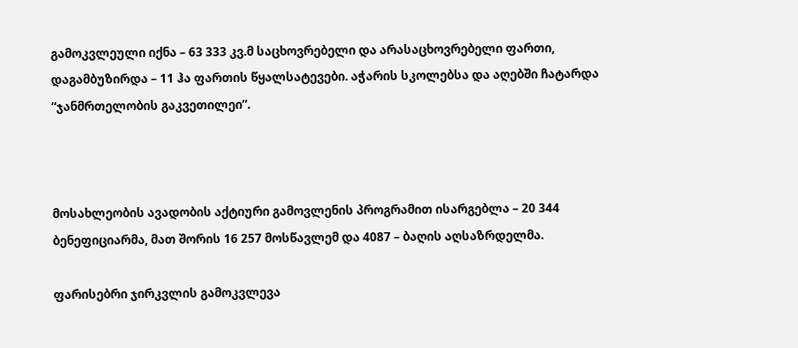გამოკვლეული იქნა – 63 333 კვ.მ საცხოვრებელი და არასაცხოვრებელი ფართი, დაგამბუზირდა – 11 ჰა ფართის წყალსატევები. აჭარის სკოლებსა და აღებში ჩატარდა “ჯანმრთელობის გაკვეთილეი”.



მოსახლეობის ავადობის აქტიური გამოვლენის პროგრამით ისარგებლა – 20 344 ბენეფიციარმა, მათ შორის 16 257 მოსწავლემ და 4087 – ბაღის აღსაზრდელმა.

ფარისებრი ჯირკვლის გამოკვლევა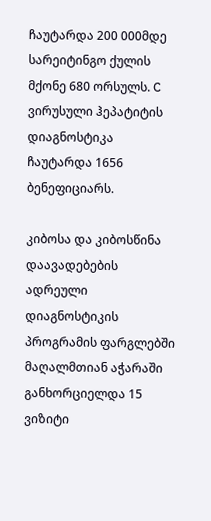ჩაუტარდა 200 000მდე სარეიტინგო ქულის მქონე 680 ორსულს. C ვირუსული ჰეპატიტის დიაგნოსტიკა ჩაუტარდა 1656 ბენეფიციარს.

კიბოსა და კიბოსწინა დაავადებების ადრეული დიაგნოსტიკის პროგრამის ფარგლებში მაღალმთიან აჭარაში განხორციელდა 15 ვიზიტი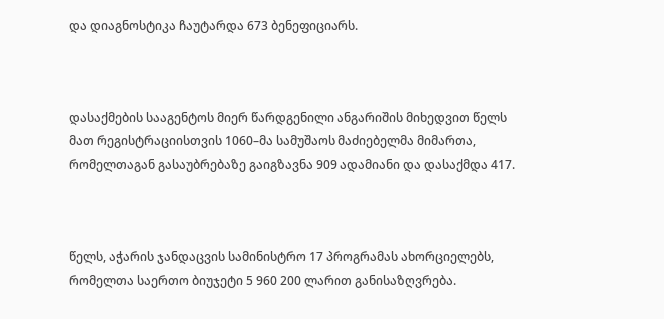და დიაგნოსტიკა ჩაუტარდა 673 ბენეფიციარს.



დასაქმების სააგენტოს მიერ წარდგენილი ანგარიშის მიხედვით წელს მათ რეგისტრაციისთვის 1060–მა სამუშაოს მაძიებელმა მიმართა, რომელთაგან გასაუბრებაზე გაიგზავნა 909 ადამიანი და დასაქმდა 417.



წელს, აჭარის ჯანდაცვის სამინისტრო 17 პროგრამას ახორციელებს, რომელთა საერთო ბიუჯეტი 5 960 200 ლარით განისაზღვრება.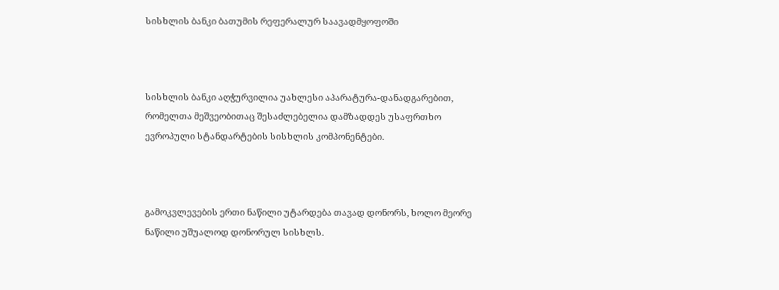სისხლის ბანკი ბათუმის რეფერალურ საავადმყოფოში



სისხლის ბანკი აღჭურვილია უახლესი აპარატურა-დანადგარებით, რომელთა მეშვეობითაც შესაძლებელია დამზადდეს უსაფრთხო ევროპული სტანდარტების სისხლის კომპონენტები.



გამოკვლევების ერთი ნაწილი უტარდება თავად დონორს, ხოლო მეორე ნაწილი უშუალოდ დონორულ სისხლს.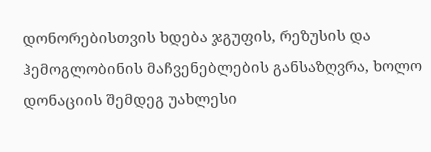დონორებისთვის ხდება ჯგუფის, რეზუსის და ჰემოგლობინის მაჩვენებლების განსაზღვრა, ხოლო დონაციის შემდეგ უახლესი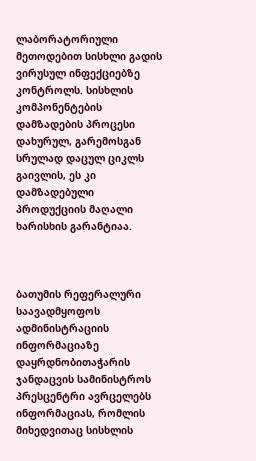ლაბორატორიული მეთოდებით სისხლი გადის ვირუსულ ინფექციებზე კონტროლს. სისხლის კომპონენტების დამზადების პროცესი დახურულ, გარემოსგან სრულად დაცულ ციკლს გაივლის, ეს კი დამზადებული პროდუქციის მაღალი ხარისხის გარანტიაა.



ბათუმის რეფერალური საავადმყოფოს ადმინისტრაციის ინფორმაციაზე დაყრდნობითაჭარის  ჯანდაცვის სამინისტროს პრესცენტრი ავრცელებს ინფორმაციას, რომლის მიხედვითაც სისხლის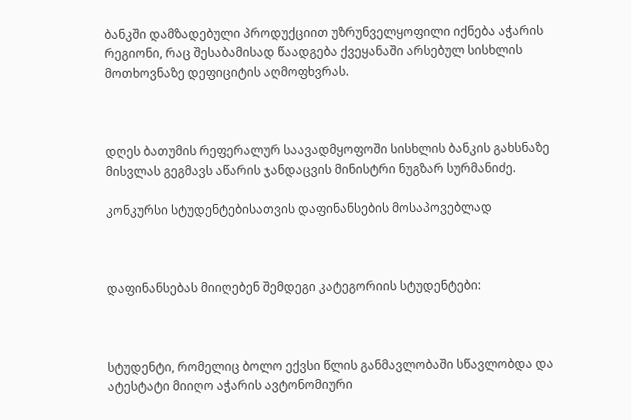ბანკში დამზადებული პროდუქციით უზრუნველყოფილი იქნება აჭარის რეგიონი, რაც შესაბამისად წაადგება ქვეყანაში არსებულ სისხლის მოთხოვნაზე დეფიციტის აღმოფხვრას.



დღეს ბათუმის რეფერალურ საავადმყოფოში სისხლის ბანკის გახსნაზე მისვლას გეგმავს აწარის ჯანდაცვის მინისტრი ნუგზარ სურმანიძე.

კონკურსი სტუდენტებისათვის დაფინანსების მოსაპოვებლად



დაფინანსებას მიიღებენ შემდეგი კატეგორიის სტუდენტები:



სტუდენტი, რომელიც ბოლო ექვსი წლის განმავლობაში სწავლობდა და ატესტატი მიიღო აჭარის ავტონომიური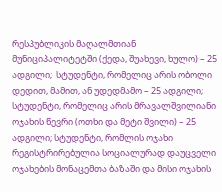რესპუბლიკის მაღალმთიან მუნიციპალიტეტში (ქედა, შუახევი, ხულო) – 25 ადგილი;  სტუდენტი, რომელიც არის ობოლი დედით, მამით, ან უდედმამო – 25 ადგილი;  სტუდენტი, რომელიც არის მრავალშვილიანი ოჯახის წევრი (ოთხი და მეტი შვილი) – 25 ადგილი; სტუდენტი, რომლის ოჯახი რეგისტრირებულია სოციალურად დაუცველი ოჯახების მონაცემთა ბაზაში და მისი ოჯახის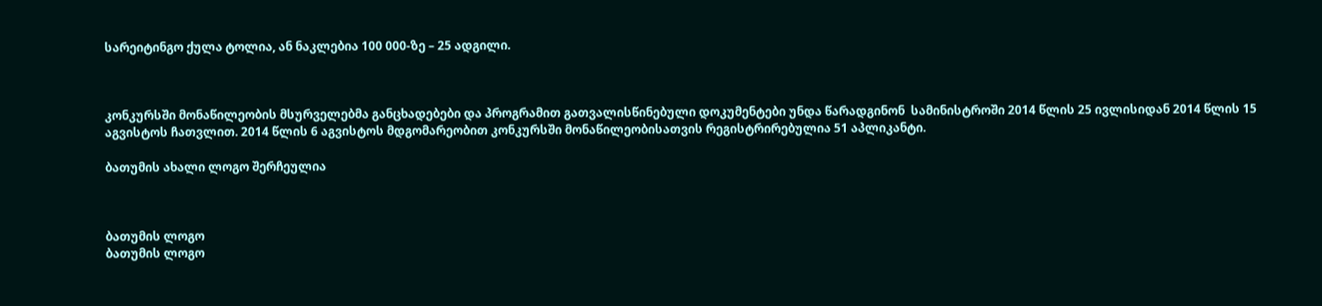სარეიტინგო ქულა ტოლია, ან ნაკლებია 100 000-ზე – 25 ადგილი.



კონკურსში მონაწილეობის მსურველებმა განცხადებები და პროგრამით გათვალისწინებული დოკუმენტები უნდა წარადგინონ  სამინისტროში 2014 წლის 25 ივლისიდან 2014 წლის 15 აგვისტოს ჩათვლით. 2014 წლის 6 აგვისტოს მდგომარეობით კონკურსში მონაწილეობისათვის რეგისტრირებულია 51 აპლიკანტი.

ბათუმის ახალი ლოგო შერჩეულია



ბათუმის ლოგო
ბათუმის ლოგო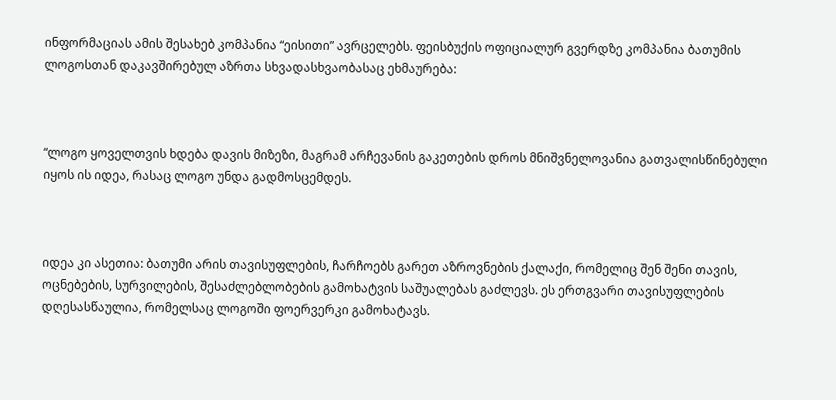ინფორმაციას ამის შესახებ კომპანია “ეისითი” ავრცელებს. ფეისბუქის ოფიციალურ გვერდზე კომპანია ბათუმის ლოგოსთან დაკავშირებულ აზრთა სხვადასხვაობასაც ეხმაურება:



“ლოგო ყოველთვის ხდება დავის მიზეზი, მაგრამ არჩევანის გაკეთების დროს მნიშვნელოვანია გათვალისწინებული იყოს ის იდეა, რასაც ლოგო უნდა გადმოსცემდეს.



იდეა კი ასეთია: ბათუმი არის თავისუფლების, ჩარჩოებს გარეთ აზროვნების ქალაქი, რომელიც შენ შენი თავის, ოცნებების, სურვილების, შესაძლებლობების გამოხატვის საშუალებას გაძლევს. ეს ერთგვარი თავისუფლების დღესასწაულია, რომელსაც ლოგოში ფოერვერკი გამოხატავს.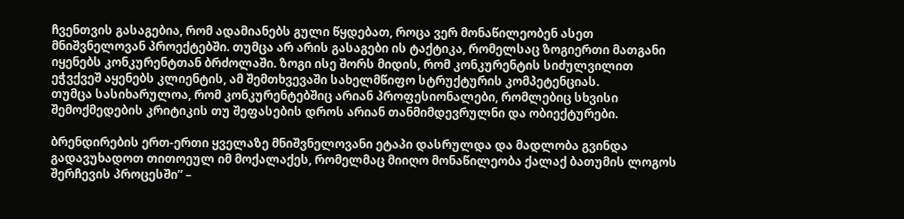ჩვენთვის გასაგებია, რომ ადამიანებს გული წყდებათ, როცა ვერ მონაწილეობენ ასეთ მნიშვნელოვან პროექტებში. თუმცა არ არის გასაგები ის ტაქტიკა, რომელსაც ზოგიერთი მათგანი იყენებს კონკურენტთან ბრძოლაში. ზოგი ისე შორს მიდის, რომ კონკურენტის სიძულვილით ეჭვქვეშ აყენებს კლიენტის, ამ შემთხვევაში სახელმწიფო სტრუქტურის კომპეტენციას.
თუმცა სასიხარულოა, რომ კონკურენტებშიც არიან პროფესიონალები, რომლებიც სხვისი შემოქმედების კრიტიკის თუ შეფასების დროს არიან თანმიმდევრულნი და ობიექტურები.

ბრენდირების ერთ-ერთი ყველაზე მნიშვნელოვანი ეტაპი დასრულდა და მადლობა გვინდა გადავუხადოთ თითოეულ იმ მოქალაქეს, რომელმაც მიიღო მონაწილეობა ქალაქ ბათუმის ლოგოს შერჩევის პროცესში” –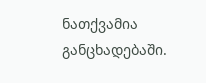ნათქვამია განცხადებაში.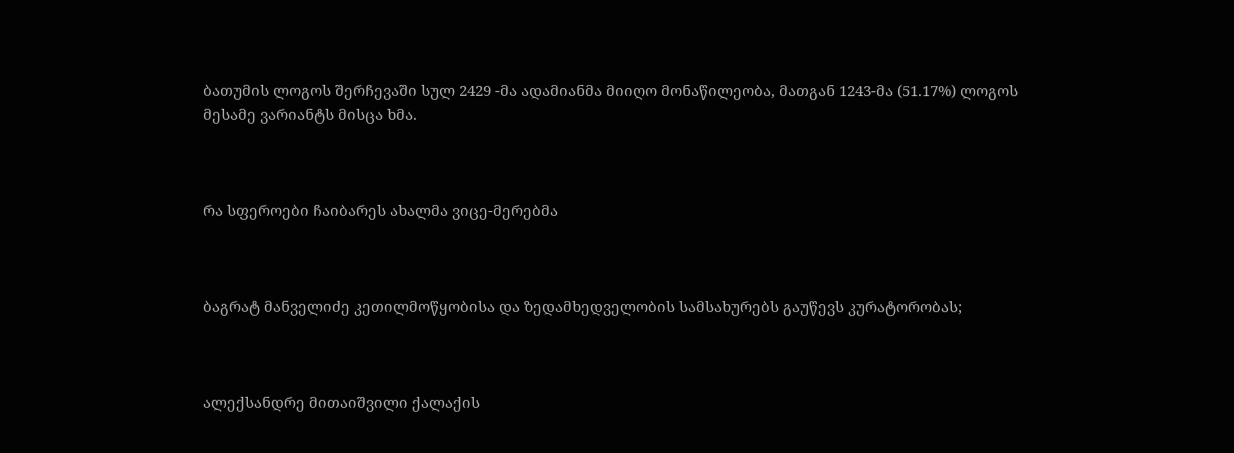ბათუმის ლოგოს შერჩევაში სულ 2429 -მა ადამიანმა მიიღო მონაწილეობა, მათგან 1243-მა (51.17%) ლოგოს მესამე ვარიანტს მისცა ხმა.



რა სფეროები ჩაიბარეს ახალმა ვიცე-მერებმა



ბაგრატ მანველიძე კეთილმოწყობისა და ზედამხედველობის სამსახურებს გაუწევს კურატორობას;



ალექსანდრე მითაიშვილი ქალაქის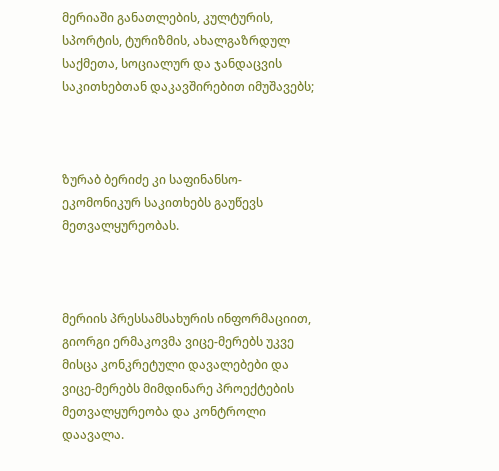მერიაში განათლების, კულტურის, სპორტის, ტურიზმის, ახალგაზრდულ საქმეთა, სოციალურ და ჯანდაცვის საკითხებთან დაკავშირებით იმუშავებს;



ზურაბ ბერიძე კი საფინანსო-ეკომონიკურ საკითხებს გაუწევს მეთვალყურეობას.



მერიის პრესსამსახურის ინფორმაციით, გიორგი ერმაკოვმა ვიცე-მერებს უკვე მისცა კონკრეტული დავალებები და ვიცე-მერებს მიმდინარე პროექტების მეთვალყურეობა და კონტროლი დაავალა.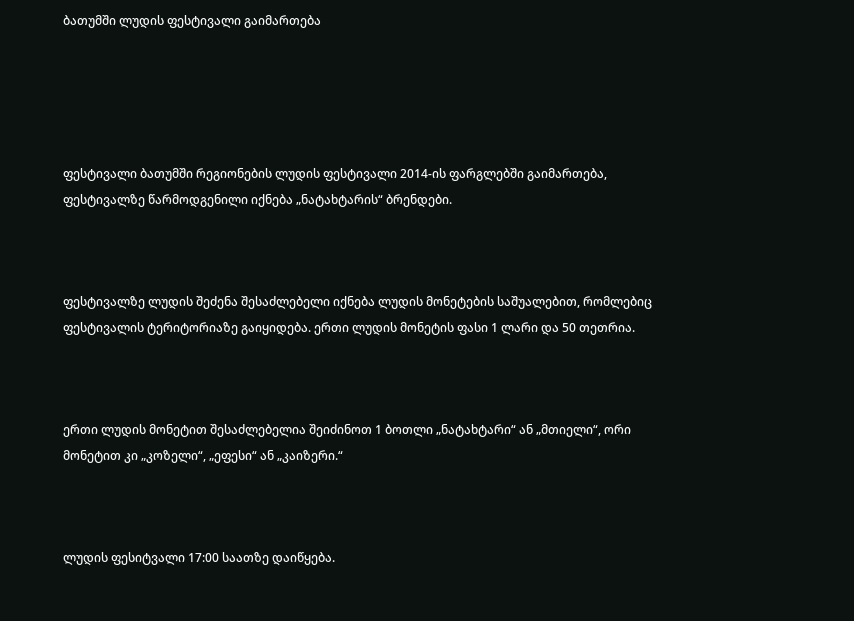ბათუმში ლუდის ფესტივალი გაიმართება





ფესტივალი ბათუმში რეგიონების ლუდის ფესტივალი 2014-ის ფარგლებში გაიმართება,  ფესტივალზე წარმოდგენილი იქნება „ნატახტარის“ ბრენდები.



ფესტივალზე ლუდის შეძენა შესაძლებელი იქნება ლუდის მონეტების საშუალებით, რომლებიც ფესტივალის ტერიტორიაზე გაიყიდება. ერთი ლუდის მონეტის ფასი 1 ლარი და 50 თეთრია.



ერთი ლუდის მონეტით შესაძლებელია შეიძინოთ 1 ბოთლი „ნატახტარი“ ან „მთიელი“, ორი მონეტით კი „კოზელი“, „ეფესი“ ან „კაიზერი.“



ლუდის ფესიტვალი 17:00 საათზე დაიწყება.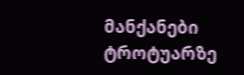მანქანები ტროტუარზე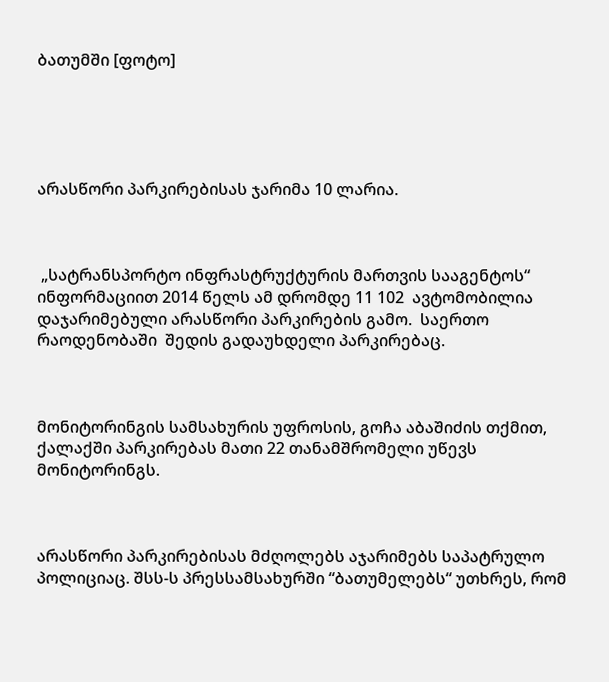ბათუმში [ფოტო]





არასწორი პარკირებისას ჯარიმა 10 ლარია.



 „სატრანსპორტო ინფრასტრუქტურის მართვის სააგენტოს“  ინფორმაციით 2014 წელს ამ დრომდე 11 102  ავტომობილია დაჯარიმებული არასწორი პარკირების გამო.  საერთო რაოდენობაში  შედის გადაუხდელი პარკირებაც.



მონიტორინგის სამსახურის უფროსის, გოჩა აბაშიძის თქმით, ქალაქში პარკირებას მათი 22 თანამშრომელი უწევს მონიტორინგს.



არასწორი პარკირებისას მძღოლებს აჯარიმებს საპატრულო პოლიციაც. შსს-ს პრესსამსახურში “ბათუმელებს“ უთხრეს, რომ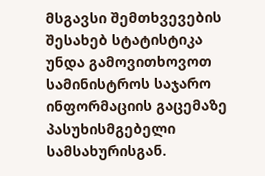მსგავსი შემთხვევების შესახებ სტატისტიკა უნდა გამოვითხოვოთ სამინისტროს საჯარო ინფორმაციის გაცემაზე პასუხისმგებელი სამსახურისგან.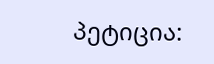პეტიცია: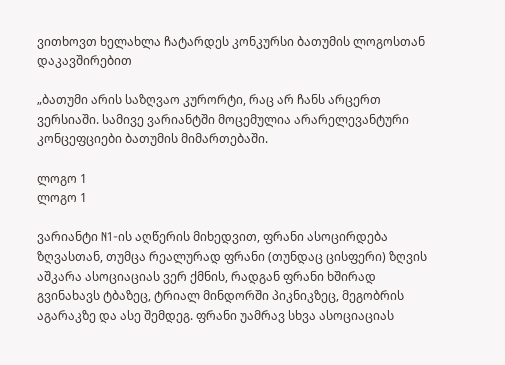ვითხოვთ ხელახლა ჩატარდეს კონკურსი ბათუმის ლოგოსთან დაკავშირებით

„ბათუმი არის საზღვაო კურორტი, რაც არ ჩანს არცერთ ვერსიაში. სამივე ვარიანტში მოცემულია არარელევანტური კონცეფციები ბათუმის მიმართებაში.

ლოგო 1
ლოგო 1

ვარიანტი N1-ის აღწერის მიხედვით, ფრანი ასოცირდება ზღვასთან, თუმცა რეალურად ფრანი (თუნდაც ცისფერი) ზღვის აშკარა ასოციაციას ვერ ქმნის, რადგან ფრანი ხშირად გვინახავს ტბაზეც, ტრიალ მინდორში პიკნიკზეც, მეგობრის აგარაკზე და ასე შემდეგ. ფრანი უამრავ სხვა ასოციაციას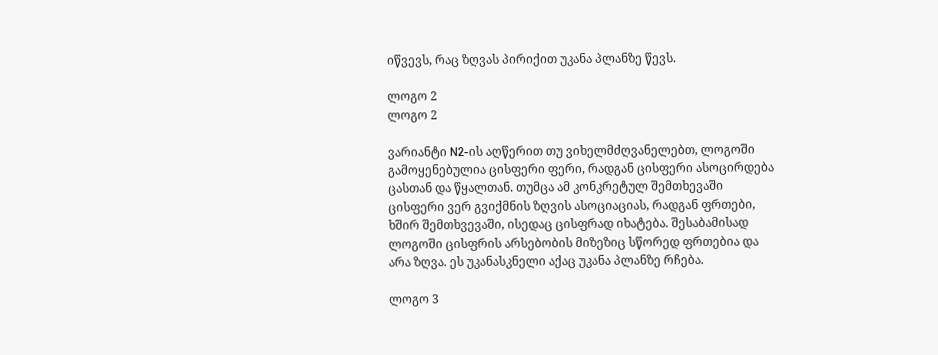იწვევს, რაც ზღვას პირიქით უკანა პლანზე წევს.

ლოგო 2
ლოგო 2

ვარიანტი N2-ის აღწერით თუ ვიხელმძღვანელებთ, ლოგოში გამოყენებულია ცისფერი ფერი, რადგან ცისფერი ასოცირდება ცასთან და წყალთან. თუმცა ამ კონკრეტულ შემთხევაში ცისფერი ვერ გვიქმნის ზღვის ასოციაციას, რადგან ფრთები, ხშირ შემთხვევაში, ისედაც ცისფრად იხატება. შესაბამისად ლოგოში ცისფრის არსებობის მიზეზიც სწორედ ფრთებია და არა ზღვა. ეს უკანასკნელი აქაც უკანა პლანზე რჩება.

ლოგო 3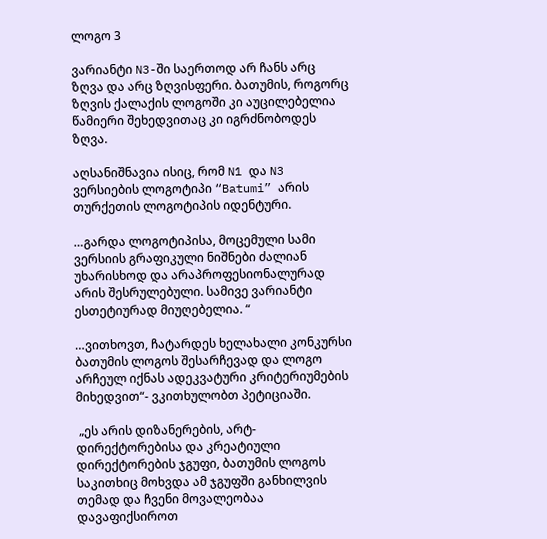ლოგო 3

ვარიანტი N3-ში საერთოდ არ ჩანს არც ზღვა და არც ზღვისფერი. ბათუმის, როგორც ზღვის ქალაქის ლოგოში კი აუცილებელია წამიერი შეხედვითაც კი იგრძნობოდეს ზღვა.

აღსანიშნავია ისიც, რომ N1 და N3 ვერსიების ლოგოტიპი “Batumi” არის თურქეთის ლოგოტიპის იდენტური.

…გარდა ლოგოტიპისა, მოცემული სამი ვერსიის გრაფიკული ნიშნები ძალიან უხარისხოდ და არაპროფესიონალურად არის შესრულებული. სამივე ვარიანტი ესთეტიურად მიუღებელია. “

…ვითხოვთ, ჩატარდეს ხელახალი კონკურსი ბათუმის ლოგოს შესარჩევად და ლოგო არჩეულ იქნას ადეკვატური კრიტერიუმების მიხედვით“- ვკითხულობთ პეტიციაში.

 „ეს არის დიზანერების, არტ-დირექტორებისა და კრეატიული დირექტორების ჯგუფი, ბათუმის ლოგოს საკითხიც მოხვდა ამ ჯგუფში განხილვის თემად და ჩვენი მოვალეობაა დავაფიქსიროთ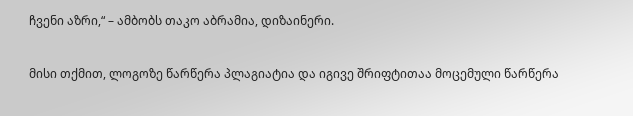ჩვენი აზრი,“ – ამბობს თაკო აბრამია, დიზაინერი.

მისი თქმით, ლოგოზე წარწერა პლაგიატია და იგივე შრიფტითაა მოცემული წარწერა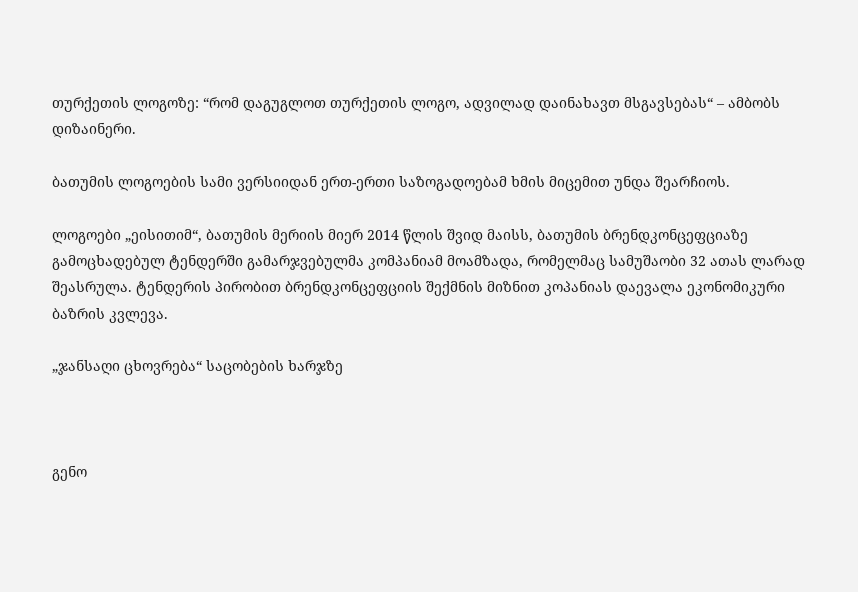თურქეთის ლოგოზე: “რომ დაგუგლოთ თურქეთის ლოგო, ადვილად დაინახავთ მსგავსებას“ – ამბობს დიზაინერი.

ბათუმის ლოგოების სამი ვერსიიდან ერთ-ერთი საზოგადოებამ ხმის მიცემით უნდა შეარჩიოს.

ლოგოები „ეისითიმ“, ბათუმის მერიის მიერ 2014 წლის შვიდ მაისს, ბათუმის ბრენდკონცეფციაზე გამოცხადებულ ტენდერში გამარჯვებულმა კომპანიამ მოამზადა, რომელმაც სამუშაობი 32 ათას ლარად შეასრულა. ტენდერის პირობით ბრენდკონცეფციის შექმნის მიზნით კოპანიას დაევალა ეკონომიკური ბაზრის კვლევა.

„ჯანსაღი ცხოვრება“ საცობების ხარჯზე



გენო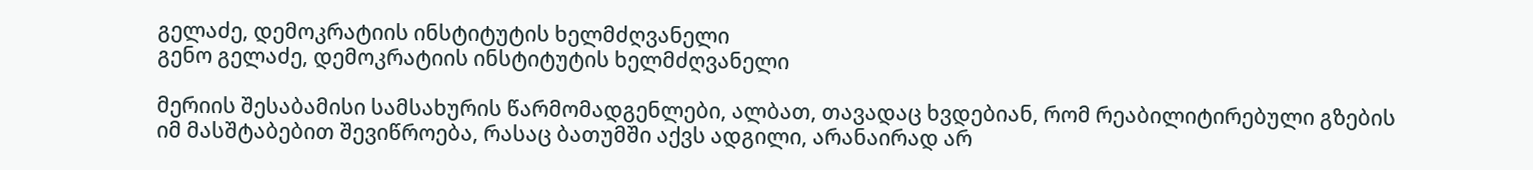გელაძე, დემოკრატიის ინსტიტუტის ხელმძღვანელი
გენო გელაძე, დემოკრატიის ინსტიტუტის ხელმძღვანელი

მერიის შესაბამისი სამსახურის წარმომადგენლები, ალბათ, თავადაც ხვდებიან, რომ რეაბილიტირებული გზების იმ მასშტაბებით შევიწროება, რასაც ბათუმში აქვს ადგილი, არანაირად არ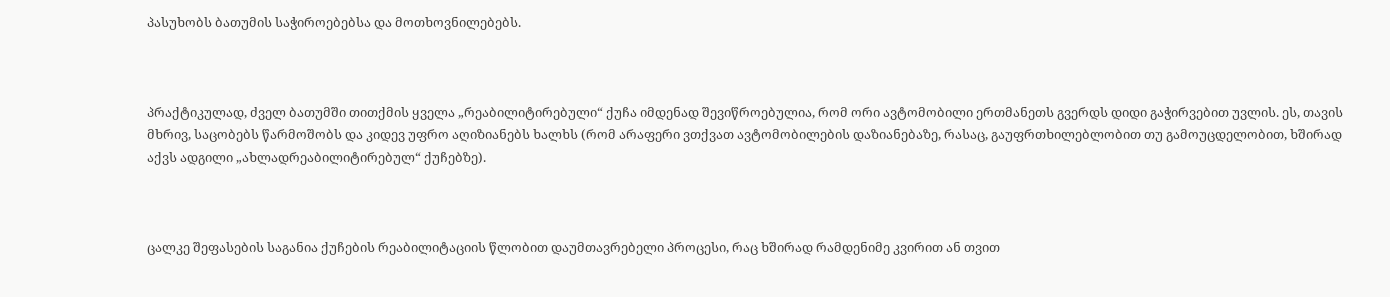პასუხობს ბათუმის საჭიროებებსა და მოთხოვნილებებს.



პრაქტიკულად, ძველ ბათუმში თითქმის ყველა „რეაბილიტირებული“ ქუჩა იმდენად შევიწროებულია, რომ ორი ავტომობილი ერთმანეთს გვერდს დიდი გაჭირვებით უვლის. ეს, თავის მხრივ, საცობებს წარმოშობს და კიდევ უფრო აღიზიანებს ხალხს (რომ არაფერი ვთქვათ ავტომობილების დაზიანებაზე, რასაც, გაუფრთხილებლობით თუ გამოუცდელობით, ხშირად აქვს ადგილი „ახლადრეაბილიტირებულ“ ქუჩებზე).



ცალკე შეფასების საგანია ქუჩების რეაბილიტაციის წლობით დაუმთავრებელი პროცესი, რაც ხშირად რამდენიმე კვირით ან თვით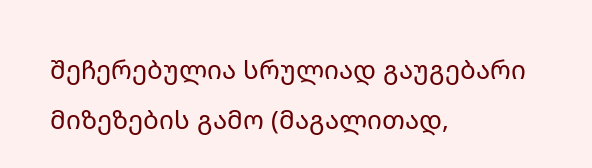შეჩერებულია სრულიად გაუგებარი მიზეზების გამო (მაგალითად,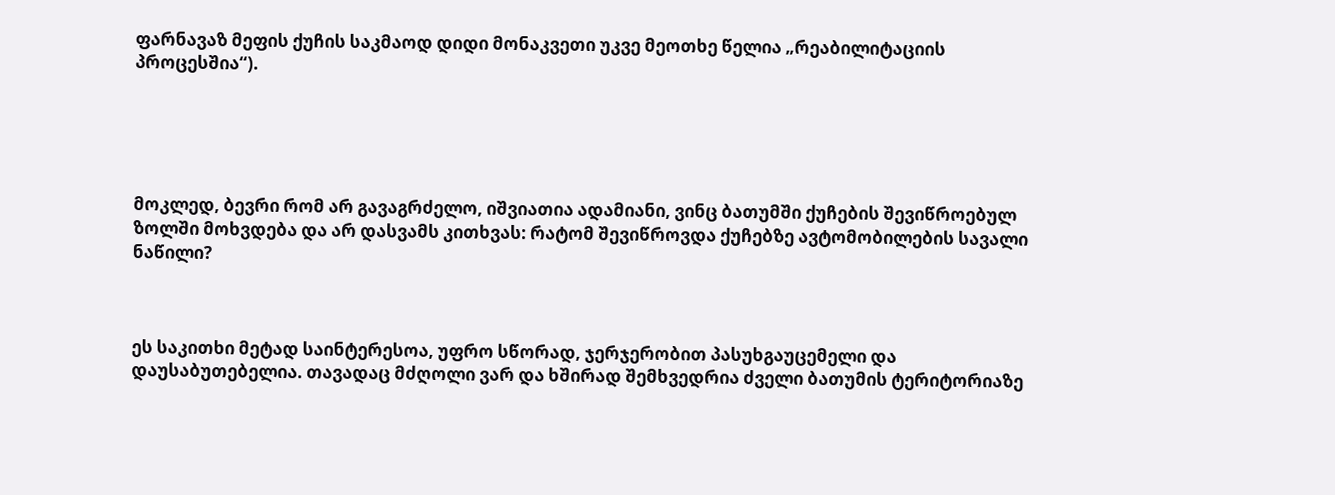ფარნავაზ მეფის ქუჩის საკმაოდ დიდი მონაკვეთი უკვე მეოთხე წელია „რეაბილიტაციის პროცესშია“).





მოკლედ, ბევრი რომ არ გავაგრძელო, იშვიათია ადამიანი, ვინც ბათუმში ქუჩების შევიწროებულ ზოლში მოხვდება და არ დასვამს კითხვას: რატომ შევიწროვდა ქუჩებზე ავტომობილების სავალი ნაწილი?



ეს საკითხი მეტად საინტერესოა, უფრო სწორად, ჯერჯერობით პასუხგაუცემელი და დაუსაბუთებელია. თავადაც მძღოლი ვარ და ხშირად შემხვედრია ძველი ბათუმის ტერიტორიაზე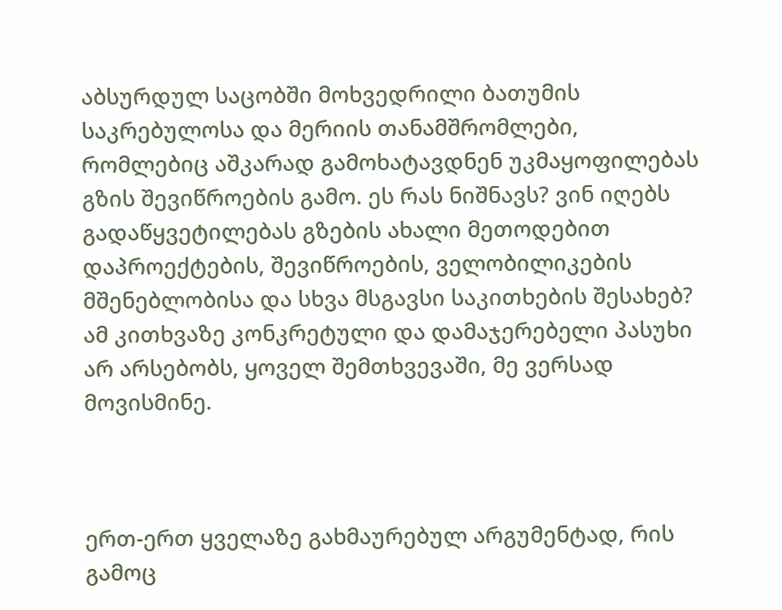აბსურდულ საცობში მოხვედრილი ბათუმის საკრებულოსა და მერიის თანამშრომლები, რომლებიც აშკარად გამოხატავდნენ უკმაყოფილებას გზის შევიწროების გამო. ეს რას ნიშნავს? ვინ იღებს გადაწყვეტილებას გზების ახალი მეთოდებით დაპროექტების, შევიწროების, ველობილიკების მშენებლობისა და სხვა მსგავსი საკითხების შესახებ? ამ კითხვაზე კონკრეტული და დამაჯერებელი პასუხი არ არსებობს, ყოველ შემთხვევაში, მე ვერსად მოვისმინე.



ერთ-ერთ ყველაზე გახმაურებულ არგუმენტად, რის გამოც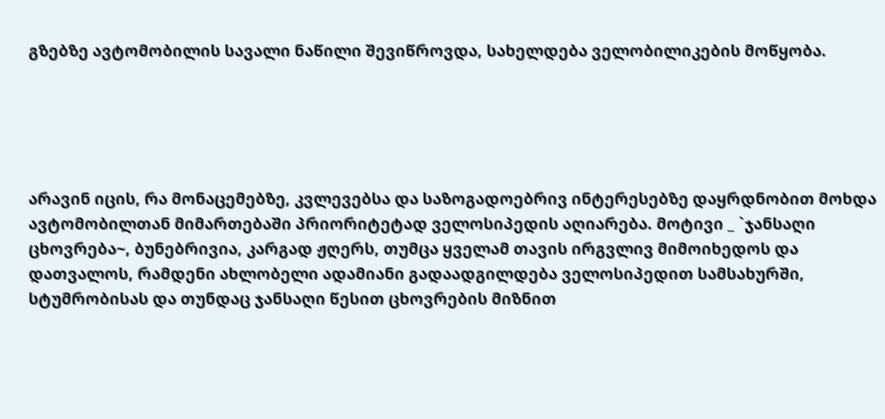გზებზე ავტომობილის სავალი ნაწილი შევიწროვდა, სახელდება ველობილიკების მოწყობა.





არავინ იცის, რა მონაცემებზე, კვლევებსა და საზოგადოებრივ ინტერესებზე დაყრდნობით მოხდა ავტომობილთან მიმართებაში პრიორიტეტად ველოსიპედის აღიარება. მოტივი _ `ჯანსაღი ცხოვრება~, ბუნებრივია, კარგად ჟღერს, თუმცა ყველამ თავის ირგვლივ მიმოიხედოს და დათვალოს, რამდენი ახლობელი ადამიანი გადაადგილდება ველოსიპედით სამსახურში, სტუმრობისას და თუნდაც ჯანსაღი წესით ცხოვრების მიზნით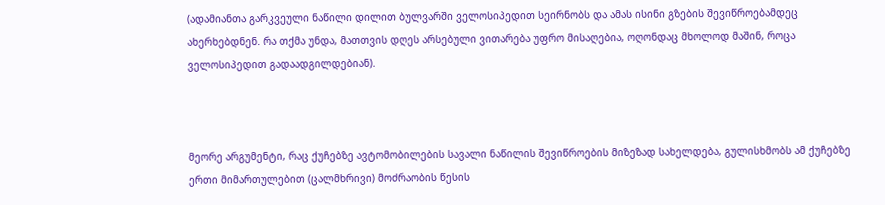(ადამიანთა გარკვეული ნაწილი დილით ბულვარში ველოსიპედით სეირნობს და ამას ისინი გზების შევიწროებამდეც ახერხებდნენ. რა თქმა უნდა, მათთვის დღეს არსებული ვითარება უფრო მისაღებია, ოღონდაც მხოლოდ მაშინ, როცა ველოსიპედით გადაადგილდებიან).



მეორე არგუმენტი, რაც ქუჩებზე ავტომობილების სავალი ნაწილის შევიწროების მიზეზად სახელდება, გულისხმობს ამ ქუჩებზე ერთი მიმართულებით (ცალმხრივი) მოძრაობის წესის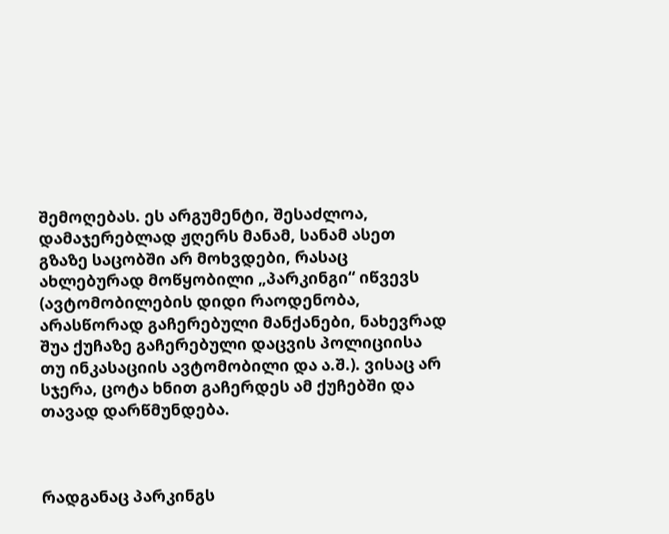შემოღებას. ეს არგუმენტი, შესაძლოა, დამაჯერებლად ჟღერს მანამ, სანამ ასეთ გზაზე საცობში არ მოხვდები, რასაც ახლებურად მოწყობილი „პარკინგი“ იწვევს (ავტომობილების დიდი რაოდენობა, არასწორად გაჩერებული მანქანები, ნახევრად შუა ქუჩაზე გაჩერებული დაცვის პოლიციისა თუ ინკასაციის ავტომობილი და ა.შ.). ვისაც არ სჯერა, ცოტა ხნით გაჩერდეს ამ ქუჩებში და თავად დარწმუნდება.



რადგანაც პარკინგს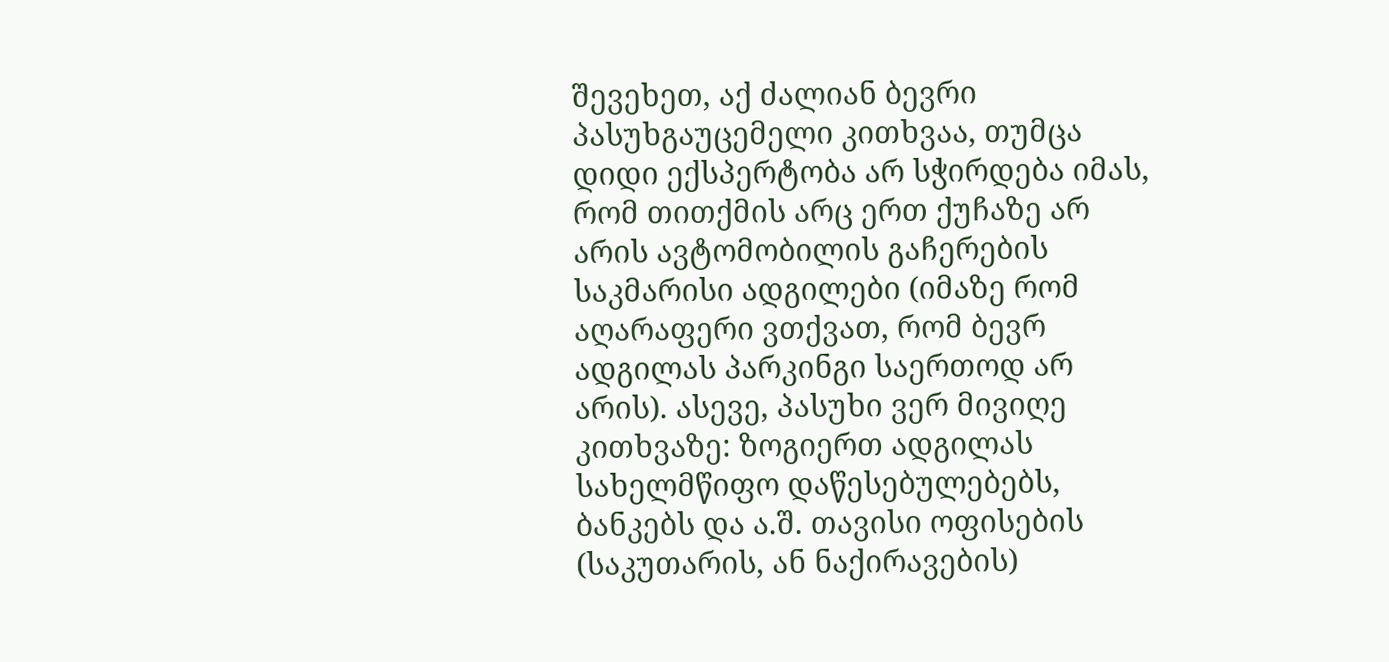შევეხეთ, აქ ძალიან ბევრი პასუხგაუცემელი კითხვაა, თუმცა დიდი ექსპერტობა არ სჭირდება იმას, რომ თითქმის არც ერთ ქუჩაზე არ არის ავტომობილის გაჩერების საკმარისი ადგილები (იმაზე რომ აღარაფერი ვთქვათ, რომ ბევრ ადგილას პარკინგი საერთოდ არ არის). ასევე, პასუხი ვერ მივიღე კითხვაზე: ზოგიერთ ადგილას სახელმწიფო დაწესებულებებს, ბანკებს და ა.შ. თავისი ოფისების (საკუთარის, ან ნაქირავების)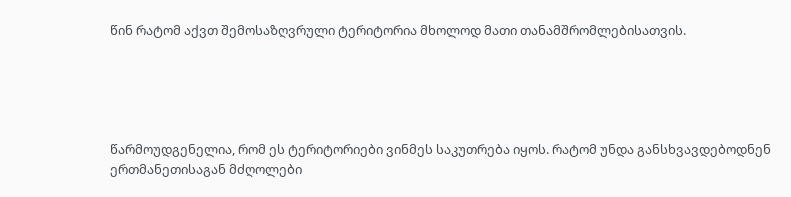წინ რატომ აქვთ შემოსაზღვრული ტერიტორია მხოლოდ მათი თანამშრომლებისათვის.





წარმოუდგენელია, რომ ეს ტერიტორიები ვინმეს საკუთრება იყოს. რატომ უნდა განსხვავდებოდნენ ერთმანეთისაგან მძღოლები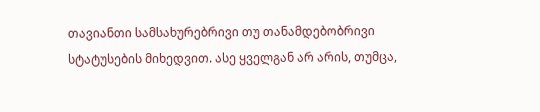თავიანთი სამსახურებრივი თუ თანამდებობრივი სტატუსების მიხედვით. ასე ყველგან არ არის, თუმცა,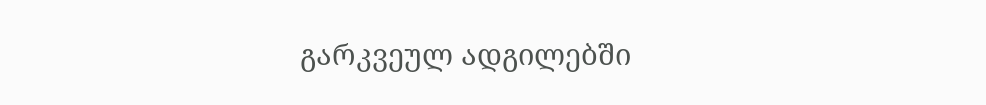გარკვეულ ადგილებში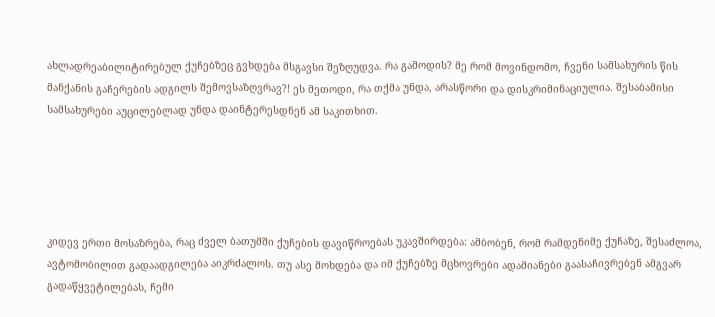ახლადრეაბილიტირებულ ქუჩებზეც გვხდება მსგავსი შეზღუდვა. რა გამოდის? მე რომ მოვინდომო, ჩვენი სამსახურის წის მანქანის გაჩერების ადგილს შემოვსაზღვრავ?! ეს მეთოდი, რა თქმა უნდა, არასწორი და დისკრიმინაციულია. შესაბამისი სამსახურები აუცილებლად უნდა დაინტერესდნენ ამ საკითხით.





კიდევ ერთი მოსაზრება, რაც ძველ ბათუმში ქუჩების დავიწროებას უკავშირდება: ამბობენ, რომ რამდენიმე ქუჩაზე, შესაძლოა, ავტომობილით გადაადგილება აიკრძალოს. თუ ასე მოხდება და იმ ქუჩებზე მცხოვრები ადამიანები გაასაჩივრებენ ამგვარ გადაწყვეტილებას, ჩემი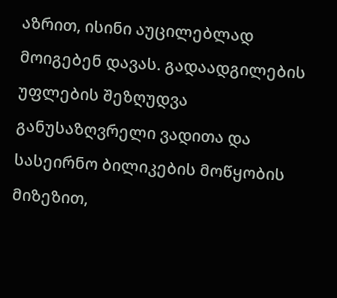აზრით, ისინი აუცილებლად მოიგებენ დავას. გადაადგილების უფლების შეზღუდვა განუსაზღვრელი ვადითა და სასეირნო ბილიკების მოწყობის მიზეზით,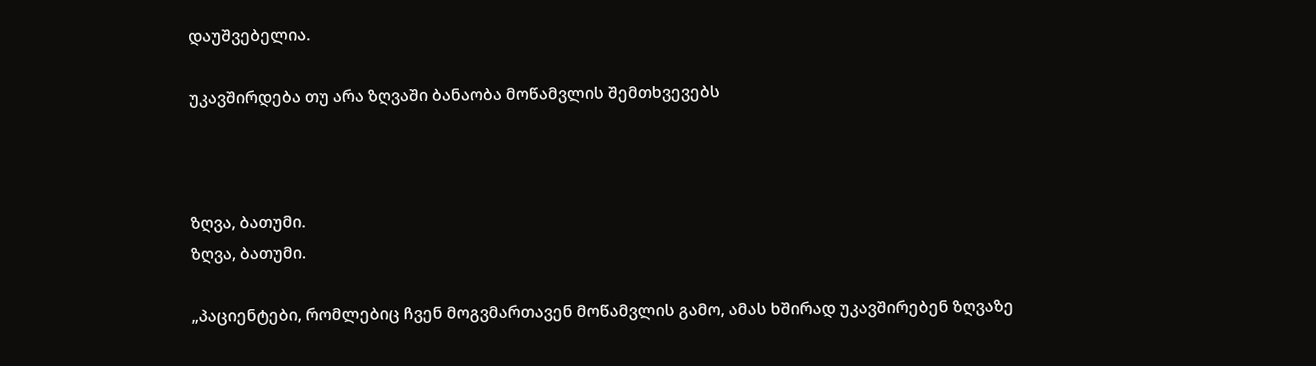დაუშვებელია.

უკავშირდება თუ არა ზღვაში ბანაობა მოწამვლის შემთხვევებს



ზღვა, ბათუმი.
ზღვა, ბათუმი.

„პაციენტები, რომლებიც ჩვენ მოგვმართავენ მოწამვლის გამო, ამას ხშირად უკავშირებენ ზღვაზე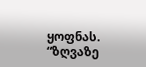ყოფნას. “ზღვაზე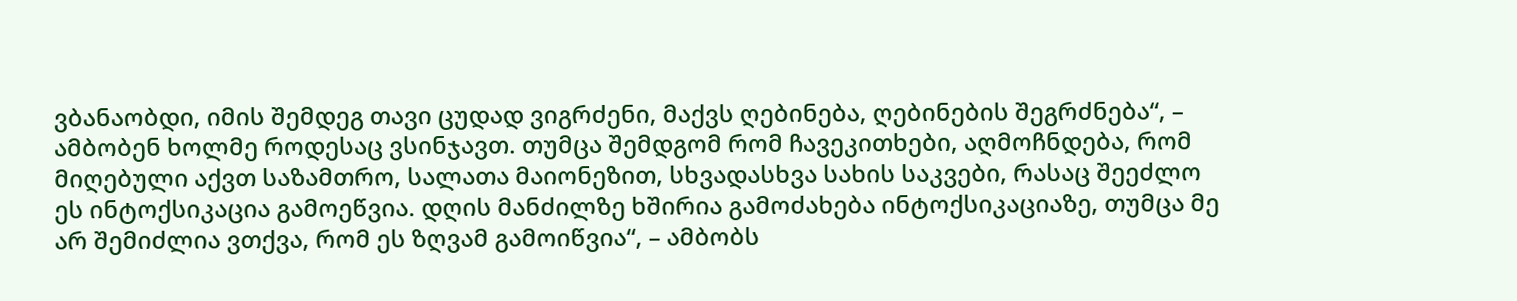ვბანაობდი, იმის შემდეგ თავი ცუდად ვიგრძენი, მაქვს ღებინება, ღებინების შეგრძნება“, – ამბობენ ხოლმე როდესაც ვსინჯავთ. თუმცა შემდგომ რომ ჩავეკითხები, აღმოჩნდება, რომ მიღებული აქვთ საზამთრო, სალათა მაიონეზით, სხვადასხვა სახის საკვები, რასაც შეეძლო ეს ინტოქსიკაცია გამოეწვია. დღის მანძილზე ხშირია გამოძახება ინტოქსიკაციაზე, თუმცა მე არ შემიძლია ვთქვა, რომ ეს ზღვამ გამოიწვია“, – ამბობს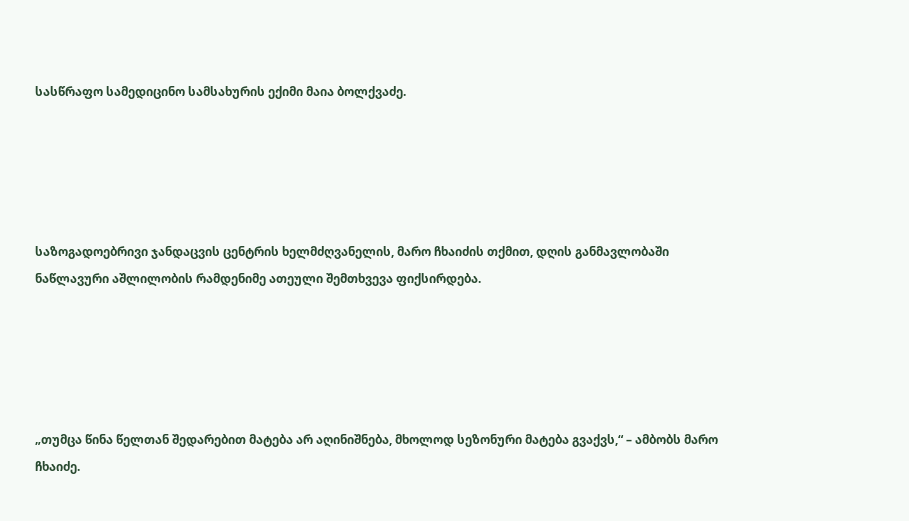სასწრაფო სამედიცინო სამსახურის ექიმი მაია ბოლქვაძე.





საზოგადოებრივი ჯანდაცვის ცენტრის ხელმძღვანელის, მარო ჩხაიძის თქმით, დღის განმავლობაში ნაწლავური აშლილობის რამდენიმე ათეული შემთხვევა ფიქსირდება.





„თუმცა წინა წელთან შედარებით მატება არ აღინიშნება, მხოლოდ სეზონური მატება გვაქვს,“ – ამბობს მარო ჩხაიძე.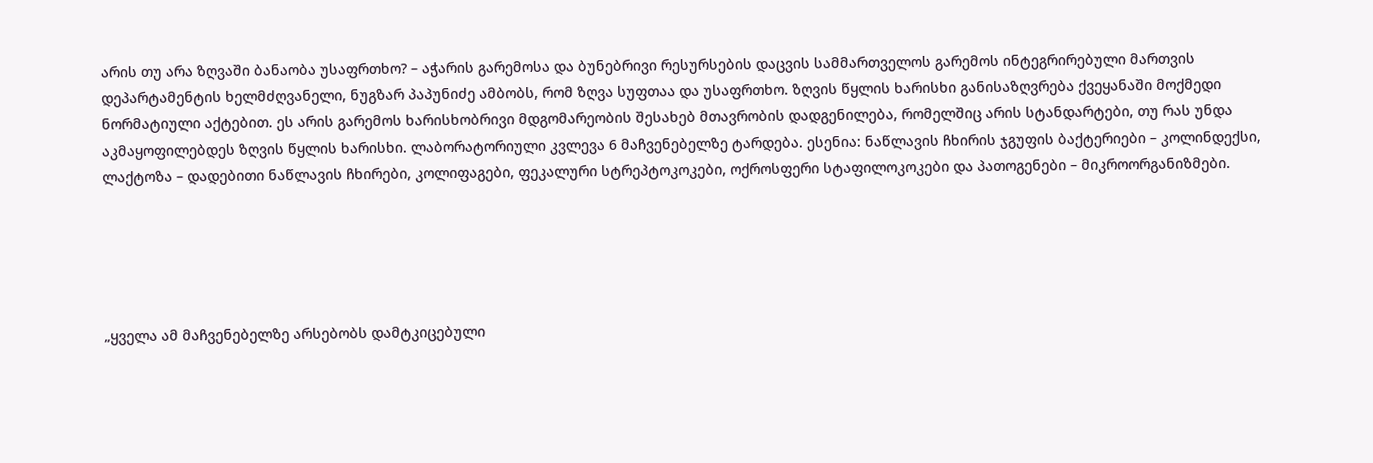არის თუ არა ზღვაში ბანაობა უსაფრთხო? – აჭარის გარემოსა და ბუნებრივი რესურსების დაცვის სამმართველოს გარემოს ინტეგრირებული მართვის დეპარტამენტის ხელმძღვანელი, ნუგზარ პაპუნიძე ამბობს, რომ ზღვა სუფთაა და უსაფრთხო. ზღვის წყლის ხარისხი განისაზღვრება ქვეყანაში მოქმედი ნორმატიული აქტებით. ეს არის გარემოს ხარისხობრივი მდგომარეობის შესახებ მთავრობის დადგენილება, რომელშიც არის სტანდარტები, თუ რას უნდა აკმაყოფილებდეს ზღვის წყლის ხარისხი. ლაბორატორიული კვლევა 6 მაჩვენებელზე ტარდება. ესენია: ნაწლავის ჩხირის ჯგუფის ბაქტერიები – კოლინდექსი, ლაქტოზა – დადებითი ნაწლავის ჩხირები, კოლიფაგები, ფეკალური სტრეპტოკოკები, ოქროსფერი სტაფილოკოკები და პათოგენები – მიკროორგანიზმები.





„ყველა ამ მაჩვენებელზე არსებობს დამტკიცებული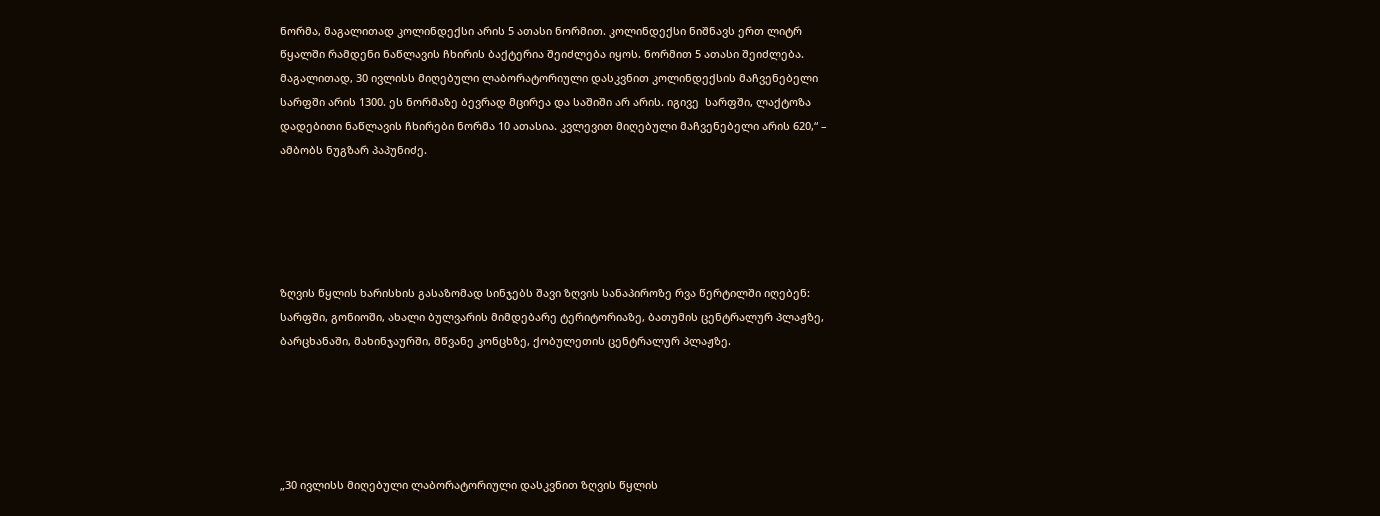ნორმა, მაგალითად კოლინდექსი არის 5 ათასი ნორმით. კოლინდექსი ნიშნავს ერთ ლიტრ წყალში რამდენი ნაწლავის ჩხირის ბაქტერია შეიძლება იყოს. ნორმით 5 ათასი შეიძლება. მაგალითად, 30 ივლისს მიღებული ლაბორატორიული დასკვნით კოლინდექსის მაჩვენებელი სარფში არის 1300. ეს ნორმაზე ბევრად მცირეა და საშიში არ არის. იგივე  სარფში, ლაქტოზა დადებითი ნაწლავის ჩხირები ნორმა 10 ათასია. კვლევით მიღებული მაჩვენებელი არის 620,“ – ამბობს ნუგზარ პაპუნიძე.





ზღვის წყლის ხარისხის გასაზომად სინჯებს შავი ზღვის სანაპიროზე რვა წერტილში იღებენ: სარფში, გონიოში, ახალი ბულვარის მიმდებარე ტერიტორიაზე, ბათუმის ცენტრალურ პლაჟზე, ბარცხანაში, მახინჯაურში, მწვანე კონცხზე, ქობულეთის ცენტრალურ პლაჟზე.





„30 ივლისს მიღებული ლაბორატორიული დასკვნით ზღვის წყლის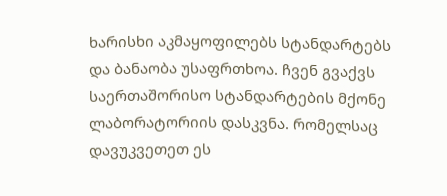ხარისხი აკმაყოფილებს სტანდარტებს და ბანაობა უსაფრთხოა. ჩვენ გვაქვს საერთაშორისო სტანდარტების მქონე ლაბორატორიის დასკვნა. რომელსაც დავუკვეთეთ ეს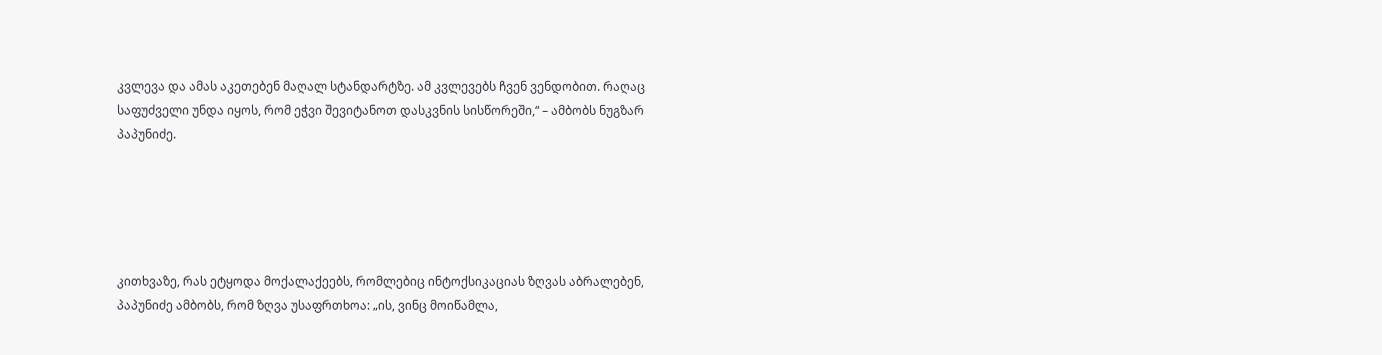კვლევა და ამას აკეთებენ მაღალ სტანდარტზე. ამ კვლევებს ჩვენ ვენდობით. რაღაც საფუძველი უნდა იყოს, რომ ეჭვი შევიტანოთ დასკვნის სისწორეში,“ – ამბობს ნუგზარ პაპუნიძე.





კითხვაზე, რას ეტყოდა მოქალაქეებს, რომლებიც ინტოქსიკაციას ზღვას აბრალებენ,  პაპუნიძე ამბობს, რომ ზღვა უსაფრთხოა: „ის, ვინც მოიწამლა,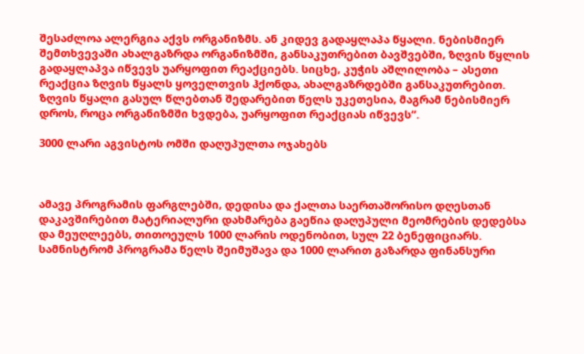შესაძლოა ალერგია აქვს ორგანიზმს. ან კიდევ გადაყლაპა წყალი. ნებისმიერ შემთხვევაში ახალგაზრდა ორგანიზმში, განსაკუთრებით ბავშვებში, ზღვის წყლის გადაყლაპვა იწვევს უარყოფით რეაქციებს. სიცხე, კუჭის აშლილობა – ასეთი რეაქცია ზღვის წყალს ყოველთვის ჰქონდა, ახალგაზრდებში განსაკუთრებით. ზღვის წყალი გასულ წლებთან შედარებით წელს უკეთესია, მაგრამ ნებისმიერ დროს, როცა ორგანიზმში ხვდება, უარყოფით რეაქციას იწვევს“.

3000 ლარი აგვისტოს ომში დაღუპულთა ოჯახებს



ამავე პროგრამის ფარგლებში, დედისა და ქალთა საერთაშორისო დღესთან დაკავშირებით მატერიალური დახმარება გაეწია დაღუპული მეომრების დედებსა და მეუღლეებს, თითოეულს 1000 ლარის ოდენობით, სულ 22 ბენეფიციარს. სამნისტრომ პროგრამა წელს შეიმუშავა და 1000 ლარით გაზარდა ფინანსური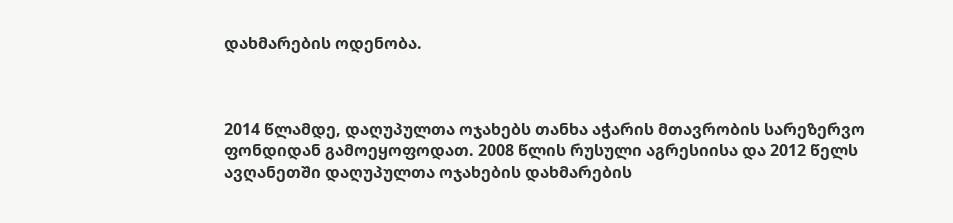დახმარების ოდენობა.



2014 წლამდე, დაღუპულთა ოჯახებს თანხა აჭარის მთავრობის სარეზერვო ფონდიდან გამოეყოფოდათ. 2008 წლის რუსული აგრესიისა და 2012 წელს ავღანეთში დაღუპულთა ოჯახების დახმარების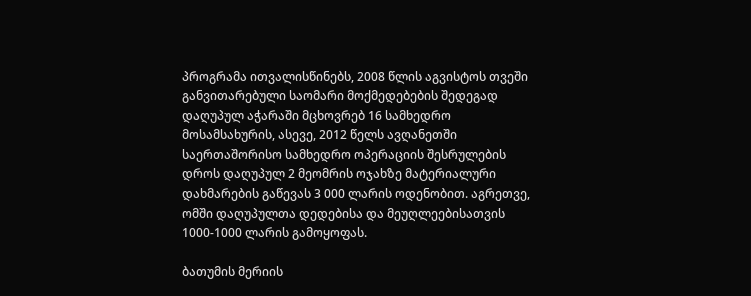პროგრამა ითვალისწინებს, 2008 წლის აგვისტოს თვეში განვითარებული საომარი მოქმედებების შედეგად დაღუპულ აჭარაში მცხოვრებ 16 სამხედრო მოსამსახურის, ასევე, 2012 წელს ავღანეთში საერთაშორისო სამხედრო ოპერაციის შესრულების დროს დაღუპულ 2 მეომრის ოჯახზე მატერიალური დახმარების გაწევას 3 000 ლარის ოდენობით. აგრეთვე, ომში დაღუპულთა დედებისა და მეუღლეებისათვის 1000-1000 ლარის გამოყოფას.

ბათუმის მერიის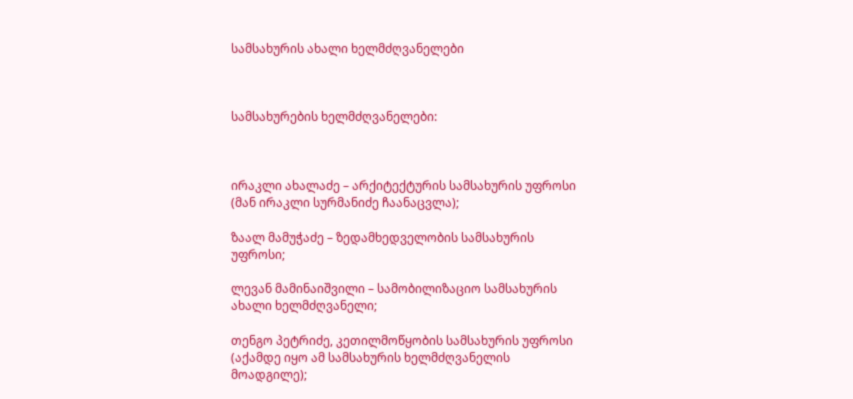სამსახურის ახალი ხელმძღვანელები



სამსახურების ხელმძღვანელები:



ირაკლი ახალაძე – არქიტექტურის სამსახურის უფროსი (მან ირაკლი სურმანიძე ჩაანაცვლა);

ზაალ მამუჭაძე – ზედამხედველობის სამსახურის უფროსი;

ლევან მამინაიშვილი – სამობილიზაციო სამსახურის ახალი ხელმძღვანელი;

თენგო პეტრიძე, კეთილმოწყობის სამსახურის უფროსი (აქამდე იყო ამ სამსახურის ხელმძღვანელის მოადგილე);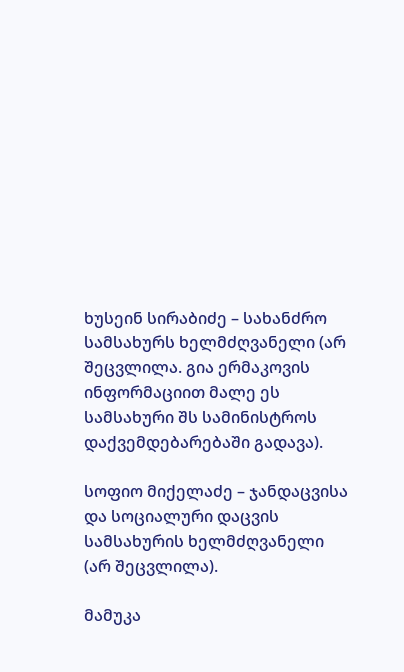ხუსეინ სირაბიძე – სახანძრო სამსახურს ხელმძღვანელი (არ შეცვლილა. გია ერმაკოვის ინფორმაციით მალე ეს სამსახური შს სამინისტროს დაქვემდებარებაში გადავა).

სოფიო მიქელაძე – ჯანდაცვისა და სოციალური დაცვის სამსახურის ხელმძღვანელი (არ შეცვლილა).

მამუკა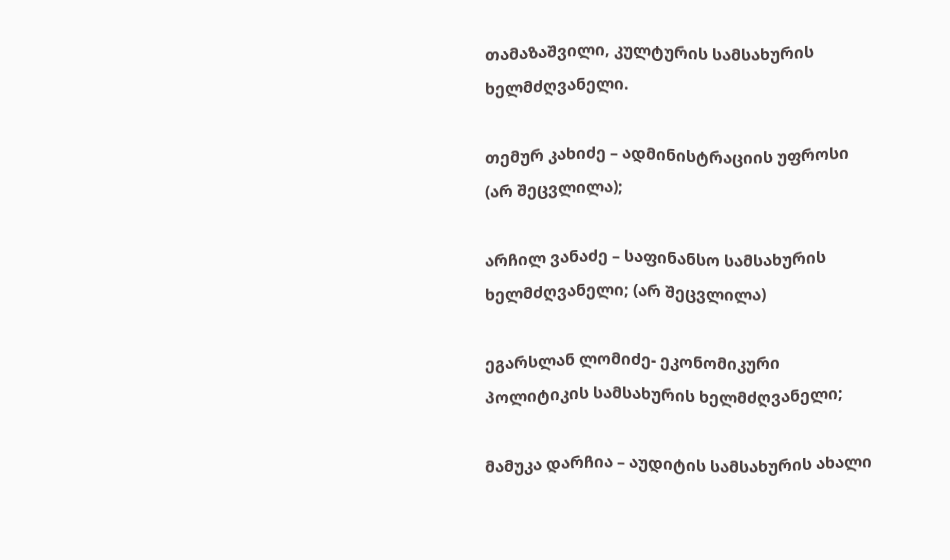თამაზაშვილი, კულტურის სამსახურის ხელმძღვანელი.

თემურ კახიძე – ადმინისტრაციის უფროსი (არ შეცვლილა);

არჩილ ვანაძე – საფინანსო სამსახურის ხელმძღვანელი; (არ შეცვლილა)

ეგარსლან ლომიძე- ეკონომიკური პოლიტიკის სამსახურის ხელმძღვანელი;

მამუკა დარჩია – აუდიტის სამსახურის ახალი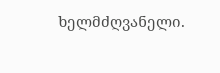ხელმძღვანელი.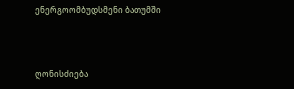ენერგოომბუდსმენი ბათუმში



ღონისძიება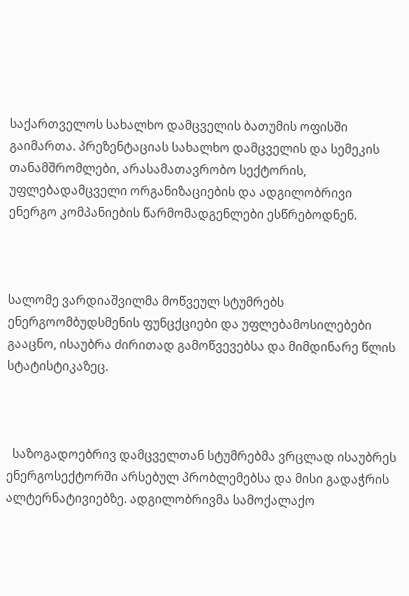საქართველოს სახალხო დამცველის ბათუმის ოფისში გაიმართა. პრეზენტაციას სახალხო დამცველის და სემეკის თანამშრომლები, არასამათავრობო სექტორის, უფლებადამცველი ორგანიზაციების და ადგილობრივი ენერგო კომპანიების წარმომადგენლები ესწრებოდნენ.



სალომე ვარდიაშვილმა მოწვეულ სტუმრებს ენერგოომბუდსმენის ფუნცქციები და უფლებამოსილებები გააცნო, ისაუბრა ძირითად გამოწვევებსა და მიმდინარე წლის სტატისტიკაზეც.



  საზოგადოებრივ დამცველთან სტუმრებმა ვრცლად ისაუბრეს ენერგოსექტორში არსებულ პრობლემებსა და მისი გადაჭრის ალტერნატივიებზე. ადგილობრივმა სამოქალაქო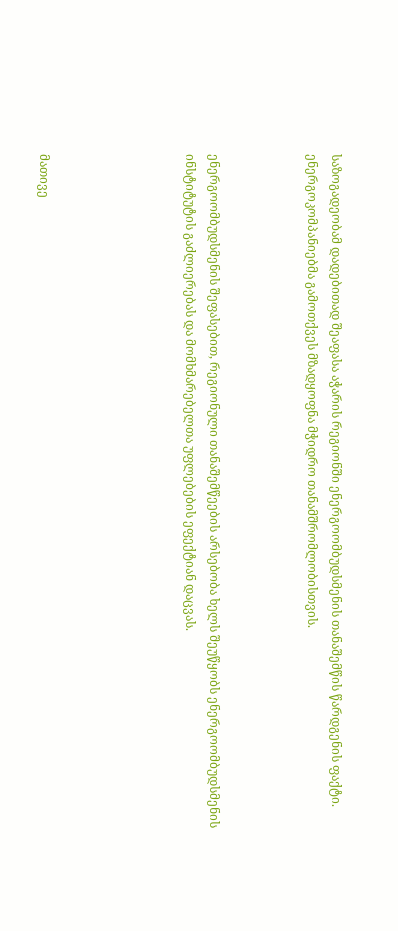საზოგადეობამ დადებითად შეაფასა აჭარის რეგიონში ენერგოომბუდსმენის თანაშემწის წარდგენის ფაქტი. ენერგოკომპანიებმა გამოთქვეს მზადყოფნა მჭიდრო თანამშრომლობისთვის.



ენერგოომბუდსმენის შეფასებით, რეგიონული თანაშემწეების არსებობა ხელს შეუწყობს ენერგოომბუდსმენის ინსტიტუტის გაძლიერებას და მომხმარებელთა უფლებების ეფექტიან დაცვას.





მათივე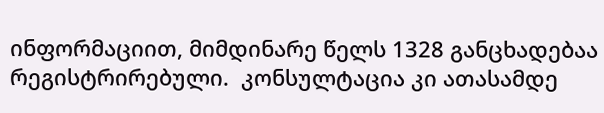ინფორმაციით, მიმდინარე წელს 1328 განცხადებაა რეგისტრირებული.  კონსულტაცია კი ათასამდე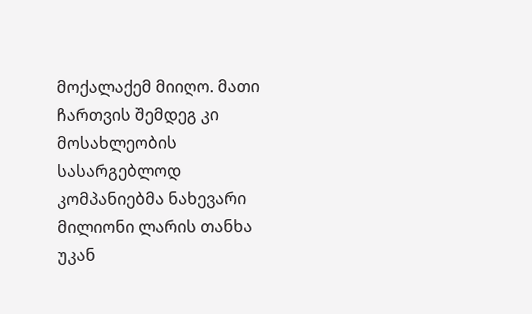მოქალაქემ მიიღო. მათი ჩართვის შემდეგ კი მოსახლეობის სასარგებლოდ კომპანიებმა ნახევარი მილიონი ლარის თანხა უკან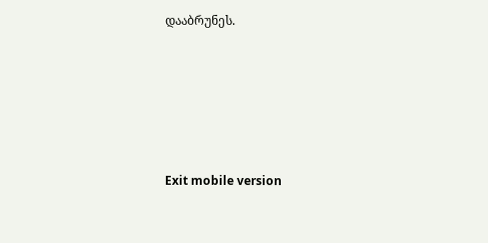დააბრუნეს.





Exit mobile version